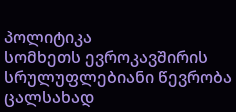პოლიტიკა
სომხეთს ევროკავშირის სრულუფლებიანი წევრობა ცალსახად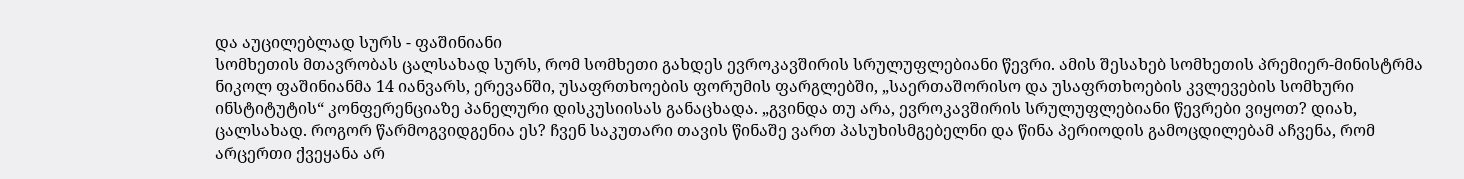და აუცილებლად სურს - ფაშინიანი
სომხეთის მთავრობას ცალსახად სურს, რომ სომხეთი გახდეს ევროკავშირის სრულუფლებიანი წევრი. ამის შესახებ სომხეთის პრემიერ-მინისტრმა ნიკოლ ფაშინიანმა 14 იანვარს, ერევანში, უსაფრთხოების ფორუმის ფარგლებში, „საერთაშორისო და უსაფრთხოების კვლევების სომხური ინსტიტუტის“ კონფერენციაზე პანელური დისკუსიისას განაცხადა. „გვინდა თუ არა, ევროკავშირის სრულუფლებიანი წევრები ვიყოთ? დიახ, ცალსახად. როგორ წარმოგვიდგენია ეს? ჩვენ საკუთარი თავის წინაშე ვართ პასუხისმგებელნი და წინა პერიოდის გამოცდილებამ აჩვენა, რომ არცერთი ქვეყანა არ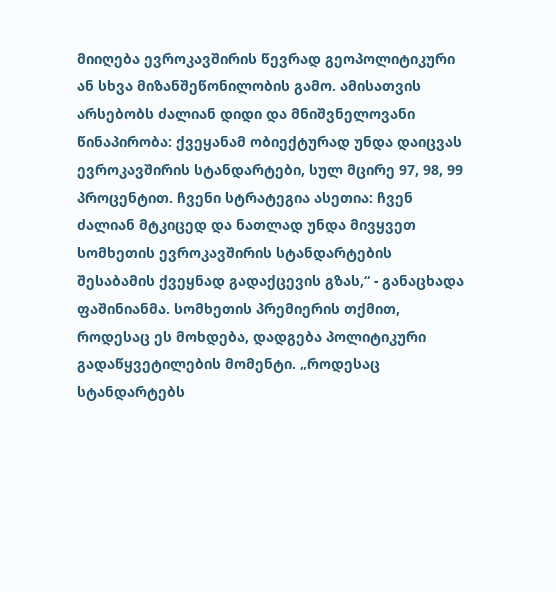მიიღება ევროკავშირის წევრად გეოპოლიტიკური ან სხვა მიზანშეწონილობის გამო. ამისათვის არსებობს ძალიან დიდი და მნიშვნელოვანი წინაპირობა: ქვეყანამ ობიექტურად უნდა დაიცვას ევროკავშირის სტანდარტები, სულ მცირე 97, 98, 99 პროცენტით. ჩვენი სტრატეგია ასეთია: ჩვენ ძალიან მტკიცედ და ნათლად უნდა მივყვეთ სომხეთის ევროკავშირის სტანდარტების შესაბამის ქვეყნად გადაქცევის გზას,“ - განაცხადა ფაშინიანმა. სომხეთის პრემიერის თქმით, როდესაც ეს მოხდება, დადგება პოლიტიკური გადაწყვეტილების მომენტი. „როდესაც სტანდარტებს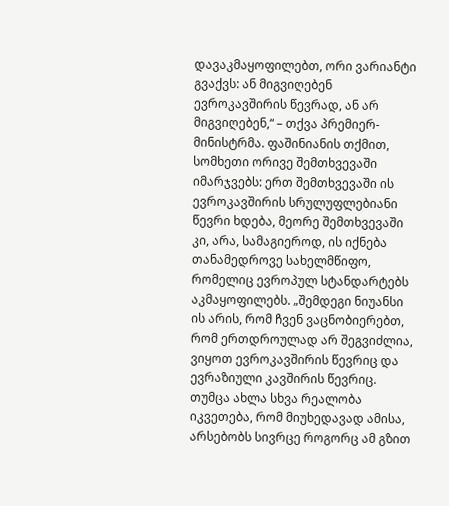დავაკმაყოფილებთ, ორი ვარიანტი გვაქვს: ან მიგვიღებენ ევროკავშირის წევრად, ან არ მიგვიღებენ,“ – თქვა პრემიერ-მინისტრმა. ფაშინიანის თქმით, სომხეთი ორივე შემთხვევაში იმარჯვებს: ერთ შემთხვევაში ის ევროკავშირის სრულუფლებიანი წევრი ხდება, მეორე შემთხვევაში კი, არა, სამაგიეროდ, ის იქნება თანამედროვე სახელმწიფო, რომელიც ევროპულ სტანდარტებს აკმაყოფილებს. „შემდეგი ნიუანსი ის არის, რომ ჩვენ ვაცნობიერებთ, რომ ერთდროულად არ შეგვიძლია, ვიყოთ ევროკავშირის წევრიც და ევრაზიული კავშირის წევრიც. თუმცა ახლა სხვა რეალობა იკვეთება, რომ მიუხედავად ამისა, არსებობს სივრცე როგორც ამ გზით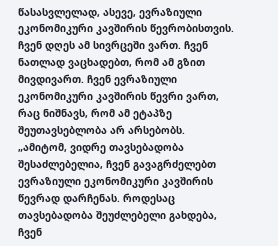წასასვლელად, ასევე, ევრაზიული ეკონომიკური კავშირის წევრობისთვის. ჩვენ დღეს ამ სივრცეში ვართ. ჩვენ ნათლად ვაცხადებთ, რომ ამ გზით მივდივართ. ჩვენ ევრაზიული ეკონომიკური კავშირის წევრი ვართ, რაც ნიშნავს, რომ ამ ეტაპზე შეუთავსებლობა არ არსებობს. „ამიტომ, ვიდრე თავსებადობა შესაძლებელია, ჩვენ გავაგრძელებთ ევრაზიული ეკონომიკური კავშირის წევრად დარჩენას. როდესაც თავსებადობა შეუძლებელი გახდება, ჩვენ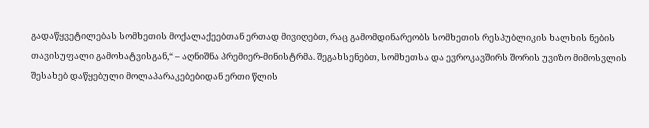გადაწყვეტილებას სომხეთის მოქალაქეებთან ერთად მივიღებთ, რაც გამომდინარეობს სომხეთის რესპუბლიკის ხალხის ნების თავისუფალი გამოხატვისგან,“ – აღნიშნა პრემიერ-მინისტრმა. შეგახსენებთ, სომხეთსა და ევროკავშირს შორის უვიზო მიმოსვლის შესახებ დაწყებული მოლაპარაკებებიდან ერთი წლის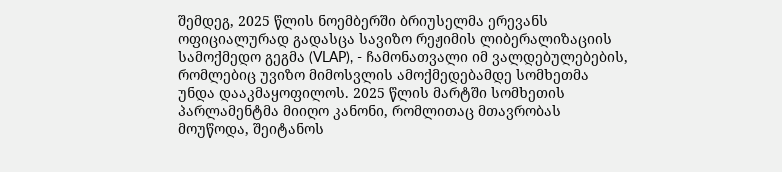შემდეგ, 2025 წლის ნოემბერში ბრიუსელმა ერევანს ოფიციალურად გადასცა სავიზო რეჟიმის ლიბერალიზაციის სამოქმედო გეგმა (VLAP), - ჩამონათვალი იმ ვალდებულებების, რომლებიც უვიზო მიმოსვლის ამოქმედებამდე სომხეთმა უნდა დააკმაყოფილოს. 2025 წლის მარტში სომხეთის პარლამენტმა მიიღო კანონი, რომლითაც მთავრობას მოუწოდა, შეიტანოს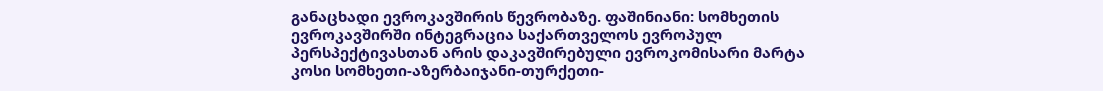განაცხადი ევროკავშირის წევრობაზე. ფაშინიანი: სომხეთის ევროკავშირში ინტეგრაცია საქართველოს ევროპულ პერსპექტივასთან არის დაკავშირებული ევროკომისარი მარტა კოსი სომხეთი-აზერბაიჯანი-თურქეთი-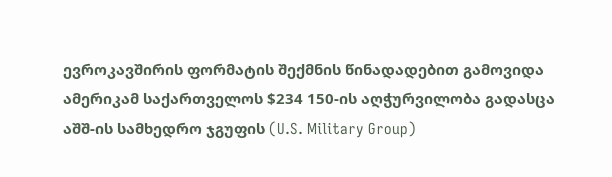ევროკავშირის ფორმატის შექმნის წინადადებით გამოვიდა
ამერიკამ საქართველოს $234 150-ის აღჭურვილობა გადასცა
აშშ-ის სამხედრო ჯგუფის (U.S. Military Group)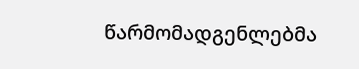წარმომადგენლებმა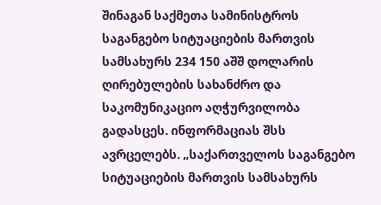შინაგან საქმეთა სამინისტროს საგანგებო სიტუაციების მართვის სამსახურს 234 150 აშშ დოლარის ღირებულების სახანძრო და საკომუნიკაციო აღჭურვილობა გადასცეს. ინფორმაციას შსს ავრცელებს. „საქართველოს საგანგებო სიტუაციების მართვის სამსახურს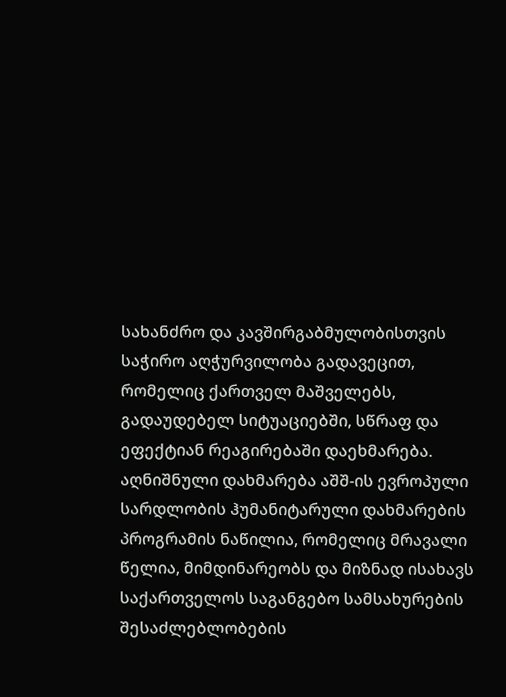სახანძრო და კავშირგაბმულობისთვის საჭირო აღჭურვილობა გადავეცით, რომელიც ქართველ მაშველებს, გადაუდებელ სიტუაციებში, სწრაფ და ეფექტიან რეაგირებაში დაეხმარება. აღნიშნული დახმარება აშშ-ის ევროპული სარდლობის ჰუმანიტარული დახმარების პროგრამის ნაწილია, რომელიც მრავალი წელია, მიმდინარეობს და მიზნად ისახავს საქართველოს საგანგებო სამსახურების შესაძლებლობების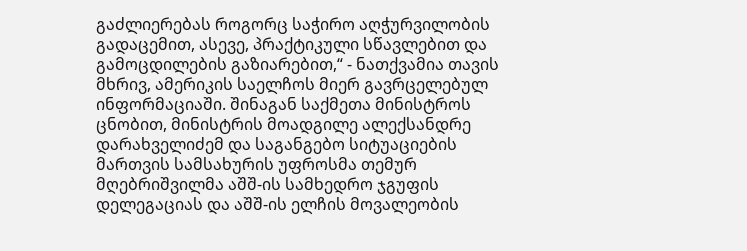გაძლიერებას როგორც საჭირო აღჭურვილობის გადაცემით, ასევე, პრაქტიკული სწავლებით და გამოცდილების გაზიარებით,“ - ნათქვამია თავის მხრივ, ამერიკის საელჩოს მიერ გავრცელებულ ინფორმაციაში. შინაგან საქმეთა მინისტროს ცნობით, მინისტრის მოადგილე ალექსანდრე დარახველიძემ და საგანგებო სიტუაციების მართვის სამსახურის უფროსმა თემურ მღებრიშვილმა აშშ-ის სამხედრო ჯგუფის დელეგაციას და აშშ-ის ელჩის მოვალეობის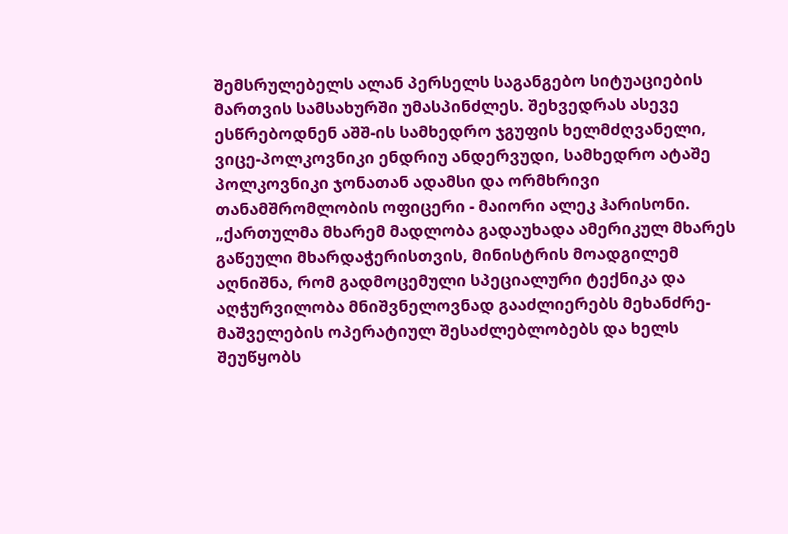შემსრულებელს ალან პერსელს საგანგებო სიტუაციების მართვის სამსახურში უმასპინძლეს. შეხვედრას ასევე ესწრებოდნენ აშშ-ის სამხედრო ჯგუფის ხელმძღვანელი, ვიცე-პოლკოვნიკი ენდრიუ ანდერვუდი, სამხედრო ატაშე პოლკოვნიკი ჯონათან ადამსი და ორმხრივი თანამშრომლობის ოფიცერი - მაიორი ალეკ ჰარისონი. „ქართულმა მხარემ მადლობა გადაუხადა ამერიკულ მხარეს გაწეული მხარდაჭერისთვის, მინისტრის მოადგილემ აღნიშნა, რომ გადმოცემული სპეციალური ტექნიკა და აღჭურვილობა მნიშვნელოვნად გააძლიერებს მეხანძრე-მაშველების ოპერატიულ შესაძლებლობებს და ხელს შეუწყობს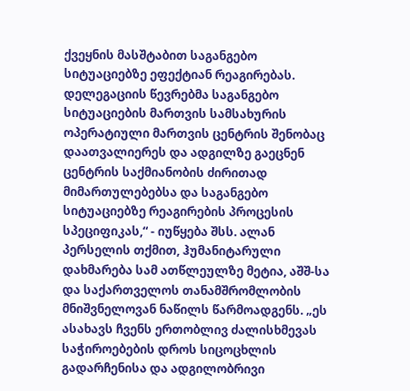ქვეყნის მასშტაბით საგანგებო სიტუაციებზე ეფექტიან რეაგირებას. დელეგაციის წევრებმა საგანგებო სიტუაციების მართვის სამსახურის ოპერატიული მართვის ცენტრის შენობაც დაათვალიერეს და ადგილზე გაეცნენ ცენტრის საქმიანობის ძირითად მიმართულებებსა და საგანგებო სიტუაციებზე რეაგირების პროცესის სპეციფიკას,“ - იუწყება შსს. ალან პერსელის თქმით, ჰუმანიტარული დახმარება სამ ათწლეულზე მეტია, აშშ-სა და საქართველოს თანამშრომლობის მნიშვნელოვან ნაწილს წარმოადგენს. „ეს ასახავს ჩვენს ერთობლივ ძალისხმევას საჭიროებების დროს სიცოცხლის გადარჩენისა და ადგილობრივი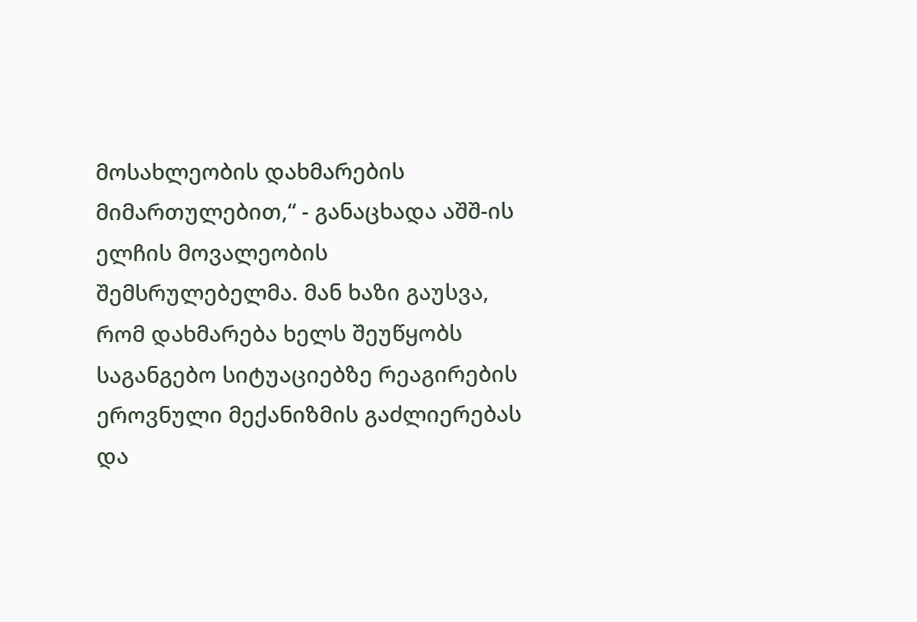მოსახლეობის დახმარების მიმართულებით,“ - განაცხადა აშშ-ის ელჩის მოვალეობის შემსრულებელმა. მან ხაზი გაუსვა, რომ დახმარება ხელს შეუწყობს საგანგებო სიტუაციებზე რეაგირების ეროვნული მექანიზმის გაძლიერებას და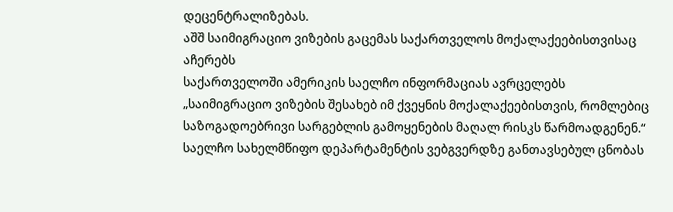დეცენტრალიზებას.
აშშ საიმიგრაციო ვიზების გაცემას საქართველოს მოქალაქეებისთვისაც აჩერებს
საქართველოში ამერიკის საელჩო ინფორმაციას ავრცელებს „საიმიგრაციო ვიზების შესახებ იმ ქვეყნის მოქალაქეებისთვის, რომლებიც საზოგადოებრივი სარგებლის გამოყენების მაღალ რისკს წარმოადგენენ.“ საელჩო სახელმწიფო დეპარტამენტის ვებგვერდზე განთავსებულ ცნობას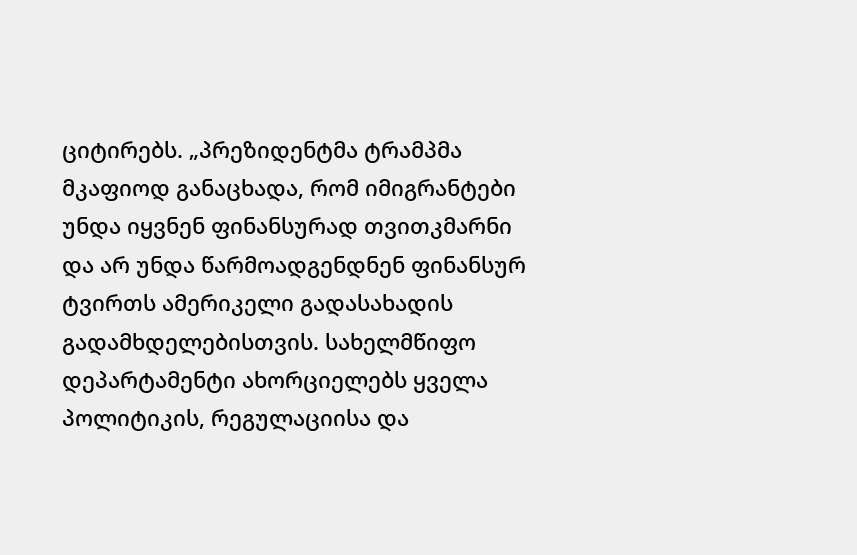ციტირებს. „პრეზიდენტმა ტრამპმა მკაფიოდ განაცხადა, რომ იმიგრანტები უნდა იყვნენ ფინანსურად თვითკმარნი და არ უნდა წარმოადგენდნენ ფინანსურ ტვირთს ამერიკელი გადასახადის გადამხდელებისთვის. სახელმწიფო დეპარტამენტი ახორციელებს ყველა პოლიტიკის, რეგულაციისა და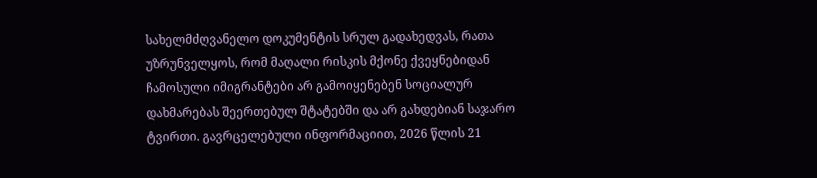სახელმძღვანელო დოკუმენტის სრულ გადახედვას, რათა უზრუნველყოს, რომ მაღალი რისკის მქონე ქვეყნებიდან ჩამოსული იმიგრანტები არ გამოიყენებენ სოციალურ დახმარებას შეერთებულ შტატებში და არ გახდებიან საჯარო ტვირთი. გავრცელებული ინფორმაციით, 2026 წლის 21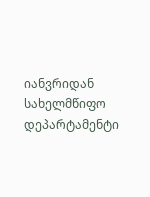იანვრიდან სახელმწიფო დეპარტამენტი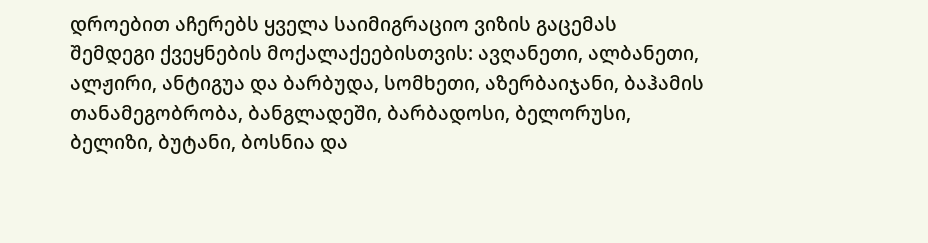დროებით აჩერებს ყველა საიმიგრაციო ვიზის გაცემას შემდეგი ქვეყნების მოქალაქეებისთვის: ავღანეთი, ალბანეთი, ალჟირი, ანტიგუა და ბარბუდა, სომხეთი, აზერბაიჯანი, ბაჰამის თანამეგობრობა, ბანგლადეში, ბარბადოსი, ბელორუსი, ბელიზი, ბუტანი, ბოსნია და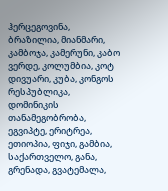ჰერცეგოვინა, ბრაზილია, მიანმარი, კამბოჯა, კამერუნი, კაბო ვერდე, კოლუმბია, კოტ დივუარი, კუბა, კონგოს რესპუბლიკა, დომინიკის თანამეგობრობა, ეგვიპტე, ერიტრეა, ეთიოპია, ფიჯი, გამბია, საქართველო, განა, გრენადა, გვატემალა,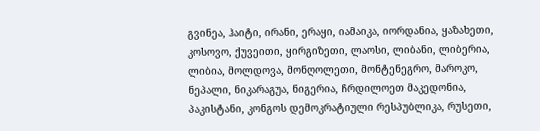გვინეა, ჰაიტი, ირანი, ერაყი, იამაიკა, იორდანია, ყაზახეთი, კოსოვო, ქუვეითი, ყირგიზეთი, ლაოსი, ლიბანი, ლიბერია, ლიბია, მოლდოვა, მონღოლეთი, მონტენეგრო, მაროკო, ნეპალი, ნიკარაგუა, ნიგერია, ჩრდილოეთ მაკედონია, პაკისტანი, კონგოს დემოკრატიული რესპუბლიკა, რუსეთი,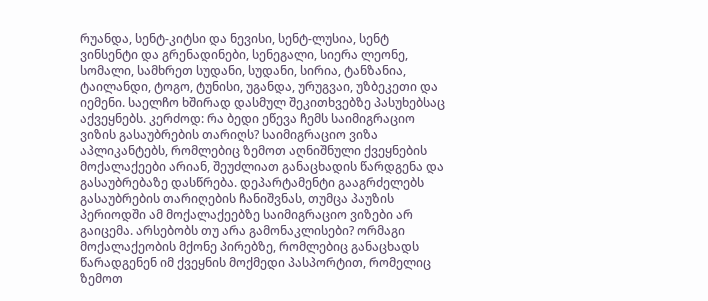რუანდა, სენტ-კიტსი და ნევისი, სენტ-ლუსია, სენტ ვინსენტი და გრენადინები, სენეგალი, სიერა ლეონე, სომალი, სამხრეთ სუდანი, სუდანი, სირია, ტანზანია, ტაილანდი, ტოგო, ტუნისი, უგანდა, ურუგვაი, უზბეკეთი და იემენი. საელჩო ხშირად დასმულ შეკითხვებზე პასუხებსაც აქვეყნებს. კერძოდ: რა ბედი ეწევა ჩემს საიმიგრაციო ვიზის გასაუბრების თარიღს? საიმიგრაციო ვიზა აპლიკანტებს, რომლებიც ზემოთ აღნიშნული ქვეყნების მოქალაქეები არიან, შეუძლიათ განაცხადის წარდგენა და გასაუბრებაზე დასწრება. დეპარტამენტი გააგრძელებს გასაუბრების თარიღების ჩანიშვნას, თუმცა პაუზის პერიოდში ამ მოქალაქეებზე საიმიგრაციო ვიზები არ გაიცემა. არსებობს თუ არა გამონაკლისები? ორმაგი მოქალაქეობის მქონე პირებზე, რომლებიც განაცხადს წარადგენენ იმ ქვეყნის მოქმედი პასპორტით, რომელიც ზემოთ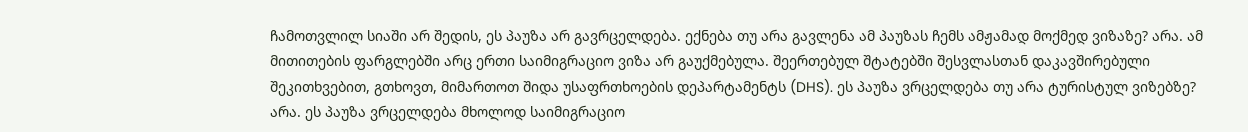ჩამოთვლილ სიაში არ შედის, ეს პაუზა არ გავრცელდება. ექნება თუ არა გავლენა ამ პაუზას ჩემს ამჟამად მოქმედ ვიზაზე? არა. ამ მითითების ფარგლებში არც ერთი საიმიგრაციო ვიზა არ გაუქმებულა. შეერთებულ შტატებში შესვლასთან დაკავშირებული შეკითხვებით, გთხოვთ, მიმართოთ შიდა უსაფრთხოების დეპარტამენტს (DHS). ეს პაუზა ვრცელდება თუ არა ტურისტულ ვიზებზე? არა. ეს პაუზა ვრცელდება მხოლოდ საიმიგრაციო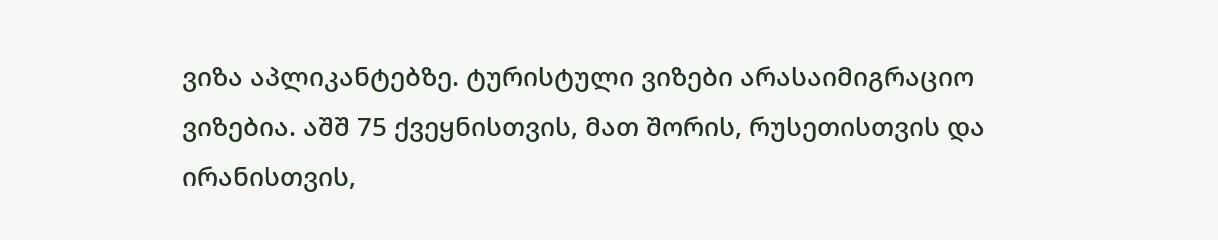ვიზა აპლიკანტებზე. ტურისტული ვიზები არასაიმიგრაციო ვიზებია. აშშ 75 ქვეყნისთვის, მათ შორის, რუსეთისთვის და ირანისთვის,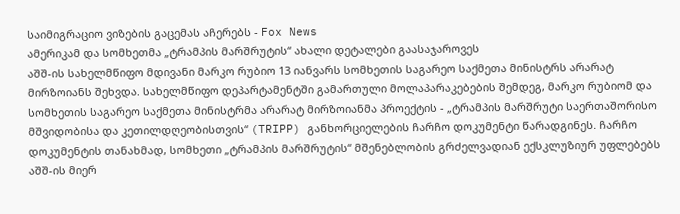საიმიგრაციო ვიზების გაცემას აჩერებს - Fox News
ამერიკამ და სომხეთმა „ტრამპის მარშრუტის“ ახალი დეტალები გაასაჯაროვეს
აშშ-ის სახელმწიფო მდივანი მარკო რუბიო 13 იანვარს სომხეთის საგარეო საქმეთა მინისტრს არარატ მირზოიანს შეხვდა. სახელმწიფო დეპარტამენტში გამართული მოლაპარაკებების შემდეგ, მარკო რუბიომ და სომხეთის საგარეო საქმეთა მინისტრმა არარატ მირზოიანმა პროექტის - „ტრამპის მარშრუტი საერთაშორისო მშვიდობისა და კეთილდღეობისთვის“ (TRIPP) განხორციელების ჩარჩო დოკუმენტი წარადგინეს. ჩარჩო დოკუმენტის თანახმად, სომხეთი „ტრამპის მარშრუტის“ მშენებლობის გრძელვადიან ექსკლუზიურ უფლებებს აშშ-ის მიერ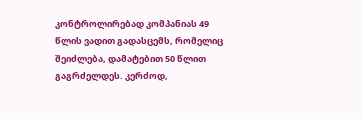კონტროლირებად კომპანიას 49 წლის ვადით გადასცემს, რომელიც შეიძლება, დამატებით 50 წლით გაგრძელდეს. კერძოდ,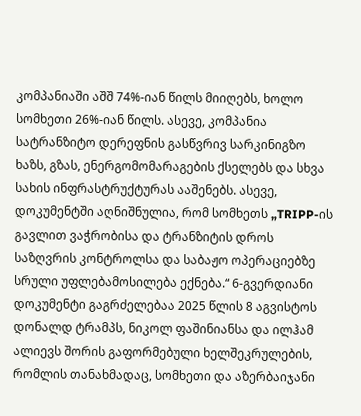კომპანიაში აშშ 74%-იან წილს მიიღებს, ხოლო სომხეთი 26%-იან წილს. ასევე, კომპანია სატრანზიტო დერეფნის გასწვრივ სარკინიგზო ხაზს, გზას, ენერგომომარაგების ქსელებს და სხვა სახის ინფრასტრუქტურას ააშენებს. ასევე, დოკუმენტში აღნიშნულია, რომ სომხეთს „TRIPP-ის გავლით ვაჭრობისა და ტრანზიტის დროს საზღვრის კონტროლსა და საბაჟო ოპერაციებზე სრული უფლებამოსილება ექნება.“ 6-გვერდიანი დოკუმენტი გაგრძელებაა 2025 წლის 8 აგვისტოს დონალდ ტრამპს, ნიკოლ ფაშინიანსა და ილჰამ ალიევს შორის გაფორმებული ხელშეკრულების, რომლის თანახმადაც, სომხეთი და აზერბაიჯანი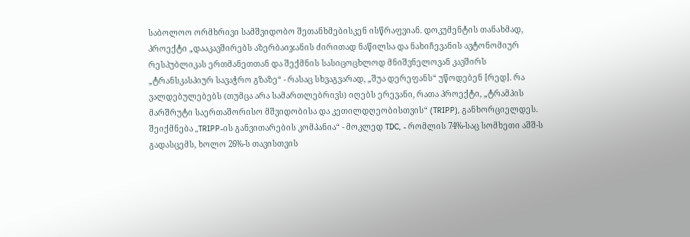საბოლოო ორმხრივი სამშვიდობო შეთანხმებისკენ ისწრაფვიან. დოკუმენტის თანახმად, პროექტი „დააკავშირებს აზერბაიჯანის ძირითად ნაწილსა და ნახიჩევანის ავტონომიურ რესპუბლიკას ერთმანეთთან და შექმნის სასიცოცხლოდ მნიშვნელოვან კავშირს „ტრანსკასპიურ სავაჭრო გზაზე“ - რასაც სხვაგვარად, „შუა დერეფანს“ უწოდებენ [რედ]. რა ვალდებულებებს (თუმცა არა სამართლებრივს) იღებს ერევანი, რათა პროექტი, „ტრამპის მარშრუტი საერთაშორისო მშვიდობისა და კეთილდღეობისთვის“ (TRIPP), განხორციელდეს. შეიქმნება „TRIPP-ის განვითარების კომპანია“ - მოკლედ TDC, - რომლის 74%-საც სომხეთი აშშ-ს გადასცემს, ხოლო 26%-ს თავისთვის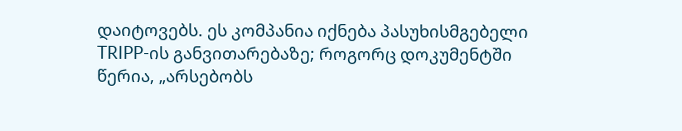დაიტოვებს. ეს კომპანია იქნება პასუხისმგებელი TRIPP-ის განვითარებაზე; როგორც დოკუმენტში წერია, „არსებობს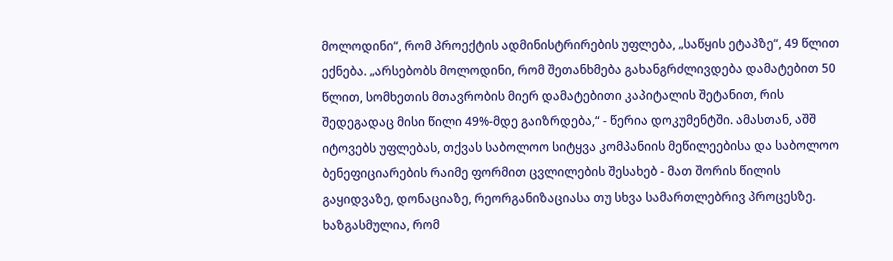მოლოდინი“, რომ პროექტის ადმინისტრირების უფლება, „საწყის ეტაპზე“, 49 წლით ექნება. „არსებობს მოლოდინი, რომ შეთანხმება გახანგრძლივდება დამატებით 50 წლით, სომხეთის მთავრობის მიერ დამატებითი კაპიტალის შეტანით, რის შედეგადაც მისი წილი 49%-მდე გაიზრდება,“ - წერია დოკუმენტში. ამასთან, აშშ იტოვებს უფლებას, თქვას საბოლოო სიტყვა კომპანიის მეწილეებისა და საბოლოო ბენეფიციარების რაიმე ფორმით ცვლილების შესახებ - მათ შორის წილის გაყიდვაზე, დონაციაზე, რეორგანიზაციასა თუ სხვა სამართლებრივ პროცესზე. ხაზგასმულია, რომ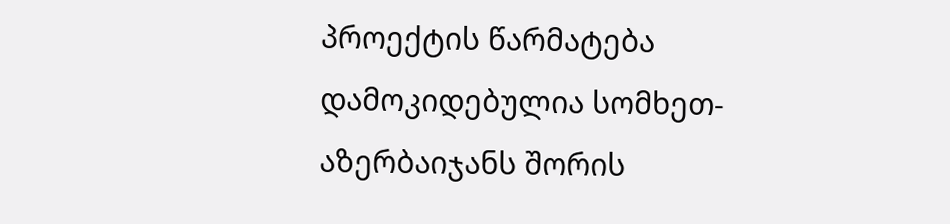პროექტის წარმატება დამოკიდებულია სომხეთ-აზერბაიჯანს შორის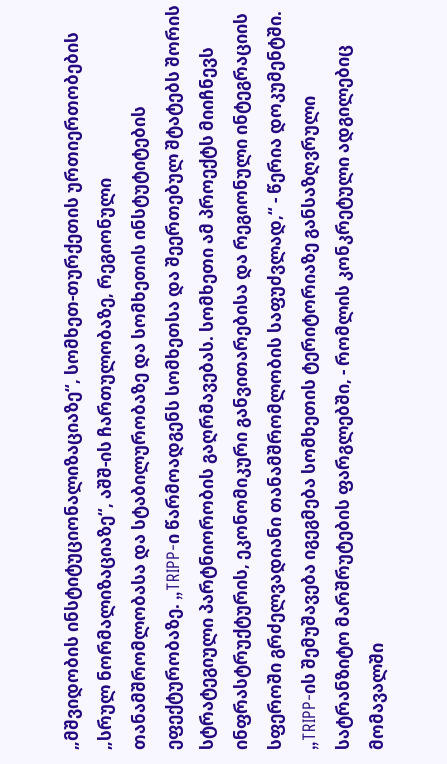„მშვიდობის ინსტიტუციონალიზაციაზე“, სომხეთ-თურქეთის ურთიერთობების „სრულ ნორმალიზაციაზე“, აშშ-ის ჩართულობაზე, რეგიონული თანამშრომლობასა და სტაბილურობაზე და სომხეთის ინსტუტიტების ეფექტურობაზე. „TRIPP-ი წარმოადგენს სომხეთსა და შეერთებულ შტატებს შორის სტრატეგიული პარტნიორობის გაღრმავებას. სომხეთი ამ პროექტს მიიჩნევს ინფრასტრუქტურის, ეკონომიკური განვითარებისა და რეგიონული ინტეგრაციის სფეროში გრძელვადიანი თანამშრომლობის საფუძვლად,“ - წერია დოკუმენტში. „TRIPP-ის შემუშავება იგეგმება სომხეთის ტერიტორიაზე განსაზღვრული სატრანზიტო მარშრუტების ფარგლებში, - რომლის კონკრეტული ადგილებიც მომავალში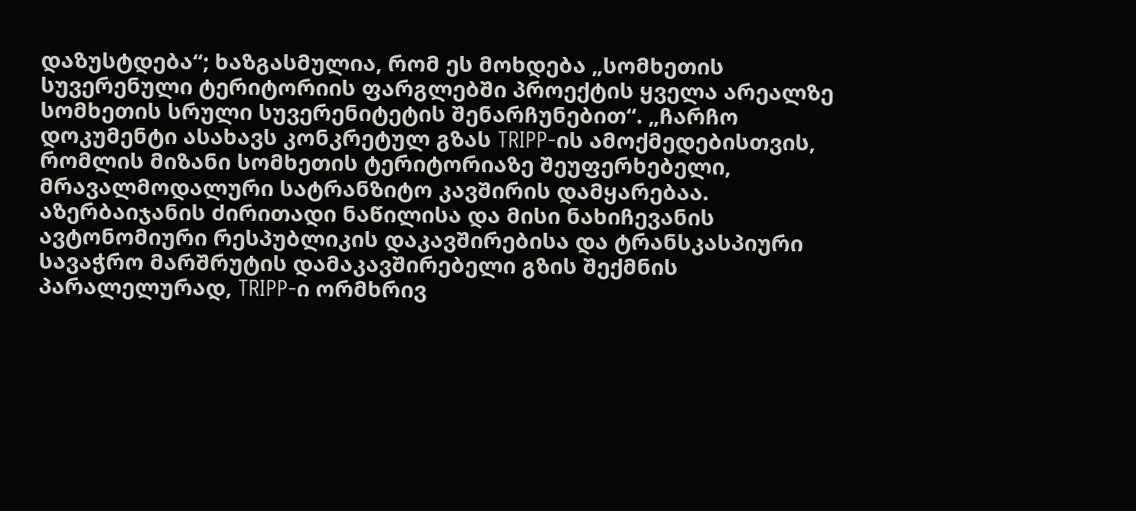დაზუსტდება“; ხაზგასმულია, რომ ეს მოხდება „სომხეთის სუვერენული ტერიტორიის ფარგლებში პროექტის ყველა არეალზე სომხეთის სრული სუვერენიტეტის შენარჩუნებით“. „ჩარჩო დოკუმენტი ასახავს კონკრეტულ გზას TRIPP-ის ამოქმედებისთვის, რომლის მიზანი სომხეთის ტერიტორიაზე შეუფერხებელი, მრავალმოდალური სატრანზიტო კავშირის დამყარებაა. აზერბაიჯანის ძირითადი ნაწილისა და მისი ნახიჩევანის ავტონომიური რესპუბლიკის დაკავშირებისა და ტრანსკასპიური სავაჭრო მარშრუტის დამაკავშირებელი გზის შექმნის პარალელურად, TRIPP-ი ორმხრივ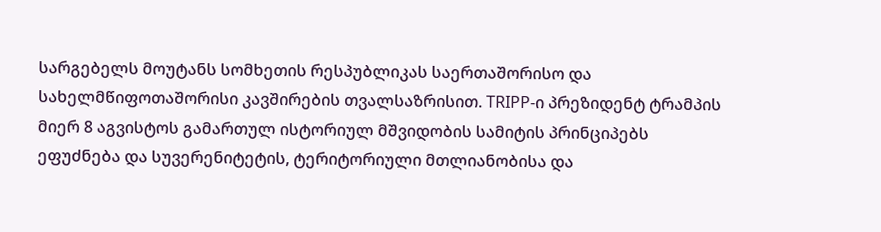სარგებელს მოუტანს სომხეთის რესპუბლიკას საერთაშორისო და სახელმწიფოთაშორისი კავშირების თვალსაზრისით. TRIPP-ი პრეზიდენტ ტრამპის მიერ 8 აგვისტოს გამართულ ისტორიულ მშვიდობის სამიტის პრინციპებს ეფუძნება და სუვერენიტეტის, ტერიტორიული მთლიანობისა და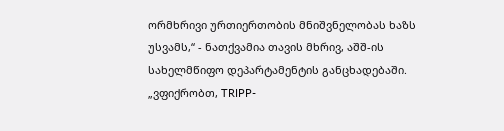ორმხრივი ურთიერთობის მნიშვნელობას ხაზს უსვამს,“ - ნათქვამია თავის მხრივ, აშშ-ის სახელმწიფო დეპარტამენტის განცხადებაში. „ვფიქრობთ, TRIPP-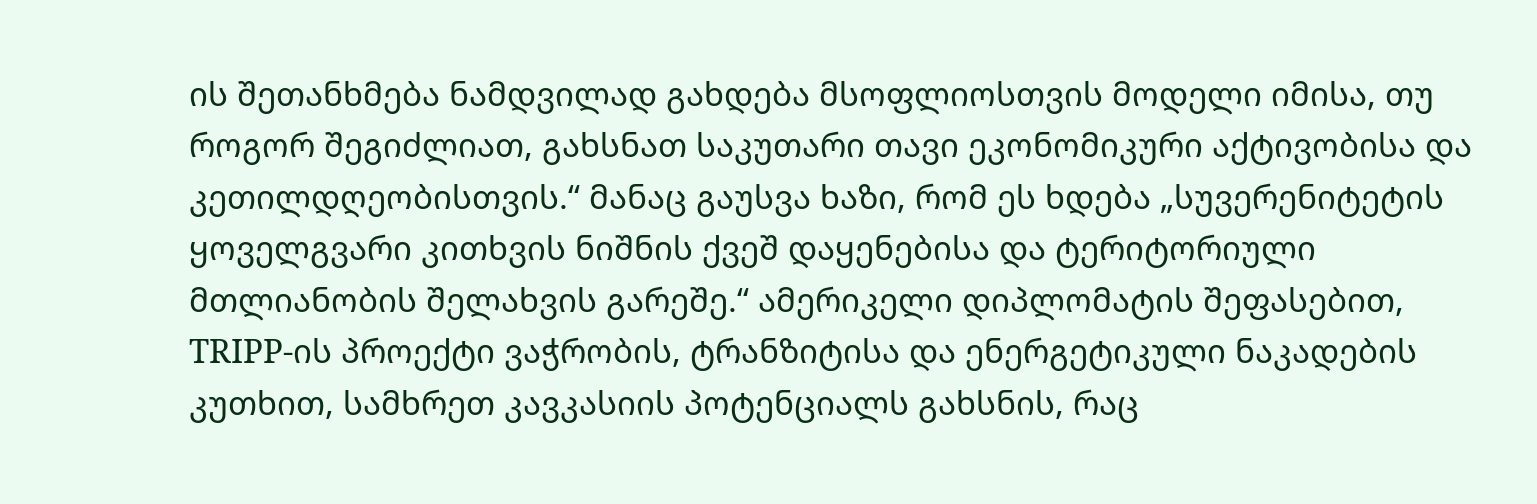ის შეთანხმება ნამდვილად გახდება მსოფლიოსთვის მოდელი იმისა, თუ როგორ შეგიძლიათ, გახსნათ საკუთარი თავი ეკონომიკური აქტივობისა და კეთილდღეობისთვის.“ მანაც გაუსვა ხაზი, რომ ეს ხდება „სუვერენიტეტის ყოველგვარი კითხვის ნიშნის ქვეშ დაყენებისა და ტერიტორიული მთლიანობის შელახვის გარეშე.“ ამერიკელი დიპლომატის შეფასებით, TRIPP-ის პროექტი ვაჭრობის, ტრანზიტისა და ენერგეტიკული ნაკადების კუთხით, სამხრეთ კავკასიის პოტენციალს გახსნის, რაც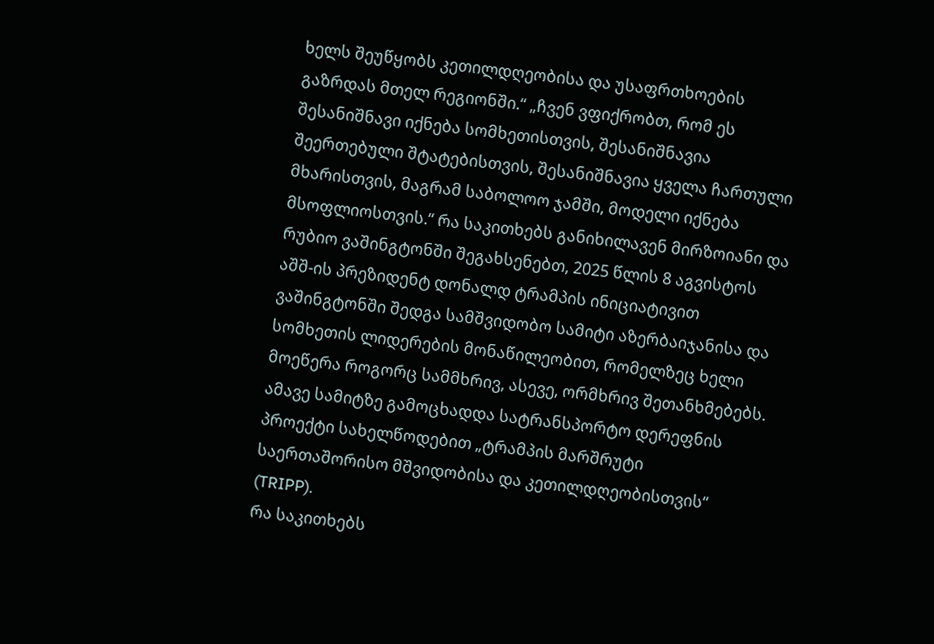ხელს შეუწყობს კეთილდღეობისა და უსაფრთხოების გაზრდას მთელ რეგიონში.“ „ჩვენ ვფიქრობთ, რომ ეს შესანიშნავი იქნება სომხეთისთვის, შესანიშნავია შეერთებული შტატებისთვის, შესანიშნავია ყველა ჩართული მხარისთვის, მაგრამ საბოლოო ჯამში, მოდელი იქნება მსოფლიოსთვის.“ რა საკითხებს განიხილავენ მირზოიანი და რუბიო ვაშინგტონში შეგახსენებთ, 2025 წლის 8 აგვისტოს აშშ-ის პრეზიდენტ დონალდ ტრამპის ინიციატივით ვაშინგტონში შედგა სამშვიდობო სამიტი აზერბაიჯანისა და სომხეთის ლიდერების მონაწილეობით, რომელზეც ხელი მოეწერა როგორც სამმხრივ, ასევე, ორმხრივ შეთანხმებებს. ამავე სამიტზე გამოცხადდა სატრანსპორტო დერეფნის პროექტი სახელწოდებით „ტრამპის მარშრუტი საერთაშორისო მშვიდობისა და კეთილდღეობისთვის“ (TRIPP).
რა საკითხებს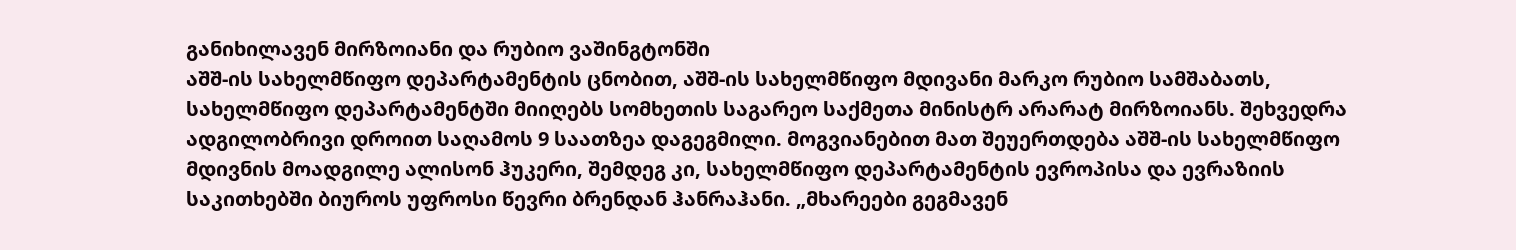განიხილავენ მირზოიანი და რუბიო ვაშინგტონში
აშშ-ის სახელმწიფო დეპარტამენტის ცნობით, აშშ-ის სახელმწიფო მდივანი მარკო რუბიო სამშაბათს, სახელმწიფო დეპარტამენტში მიიღებს სომხეთის საგარეო საქმეთა მინისტრ არარატ მირზოიანს. შეხვედრა ადგილობრივი დროით საღამოს 9 საათზეა დაგეგმილი. მოგვიანებით მათ შეუერთდება აშშ-ის სახელმწიფო მდივნის მოადგილე ალისონ ჰუკერი, შემდეგ კი, სახელმწიფო დეპარტამენტის ევროპისა და ევრაზიის საკითხებში ბიუროს უფროსი წევრი ბრენდან ჰანრაჰანი. „მხარეები გეგმავენ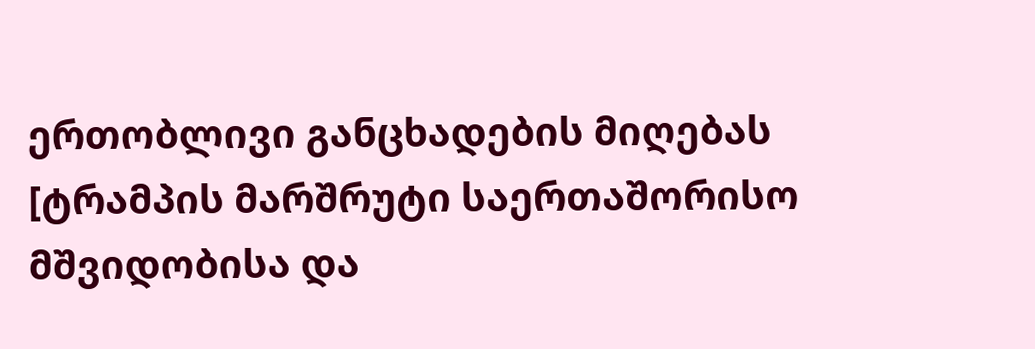ერთობლივი განცხადების მიღებას [ტრამპის მარშრუტი საერთაშორისო მშვიდობისა და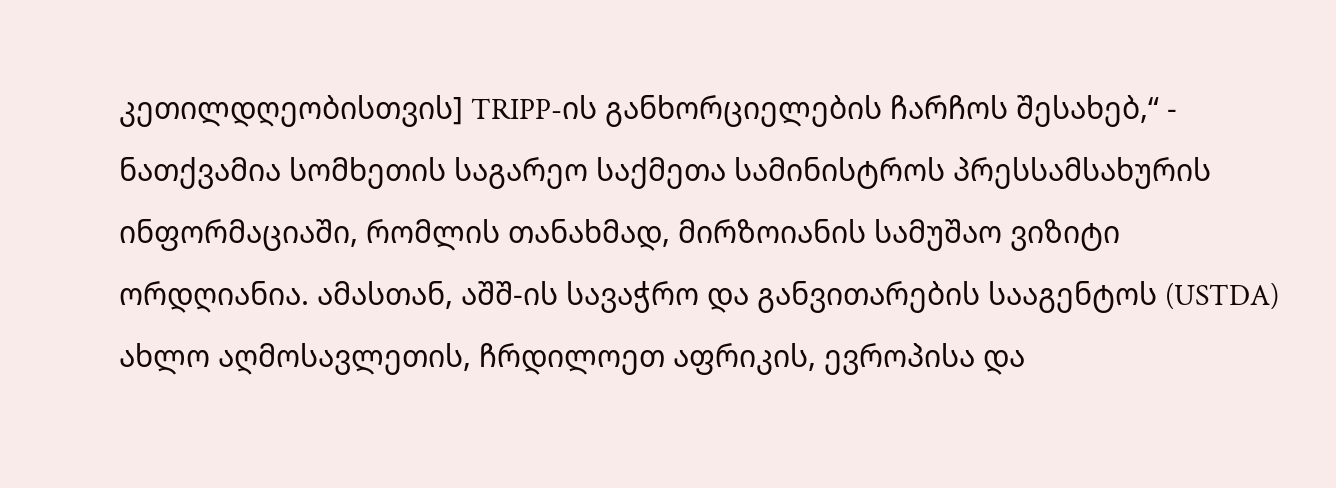კეთილდღეობისთვის] TRIPP-ის განხორციელების ჩარჩოს შესახებ,“ - ნათქვამია სომხეთის საგარეო საქმეთა სამინისტროს პრესსამსახურის ინფორმაციაში, რომლის თანახმად, მირზოიანის სამუშაო ვიზიტი ორდღიანია. ამასთან, აშშ-ის სავაჭრო და განვითარების სააგენტოს (USTDA) ახლო აღმოსავლეთის, ჩრდილოეთ აფრიკის, ევროპისა და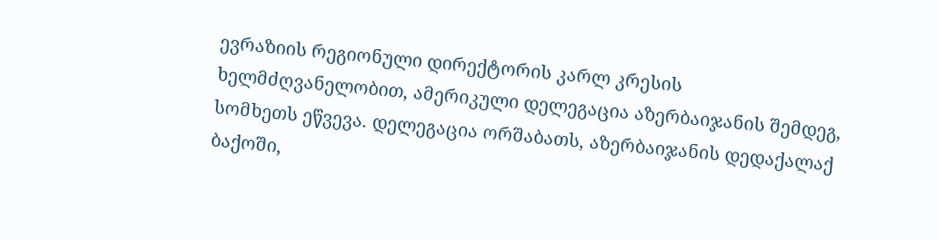ევრაზიის რეგიონული დირექტორის კარლ კრესის ხელმძღვანელობით, ამერიკული დელეგაცია აზერბაიჯანის შემდეგ, სომხეთს ეწვევა. დელეგაცია ორშაბათს, აზერბაიჯანის დედაქალაქ ბაქოში,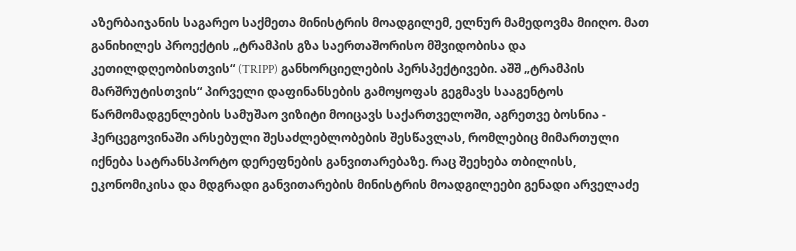აზერბაიჯანის საგარეო საქმეთა მინისტრის მოადგილემ, ელნურ მამედოვმა მიიღო. მათ განიხილეს პროექტის „ტრამპის გზა საერთაშორისო მშვიდობისა და კეთილდღეობისთვის“ (TRIPP) განხორციელების პერსპექტივები. აშშ „ტრამპის მარშრუტისთვის“ პირველი დაფინანსების გამოყოფას გეგმავს სააგენტოს წარმომადგენლების სამუშაო ვიზიტი მოიცავს საქართველოში, აგრეთვე ბოსნია - ჰერცეგოვინაში არსებული შესაძლებლობების შესწავლას, რომლებიც მიმართული იქნება სატრანსპორტო დერეფნების განვითარებაზე. რაც შეეხება თბილისს, ეკონომიკისა და მდგრადი განვითარების მინისტრის მოადგილეები გენადი არველაძე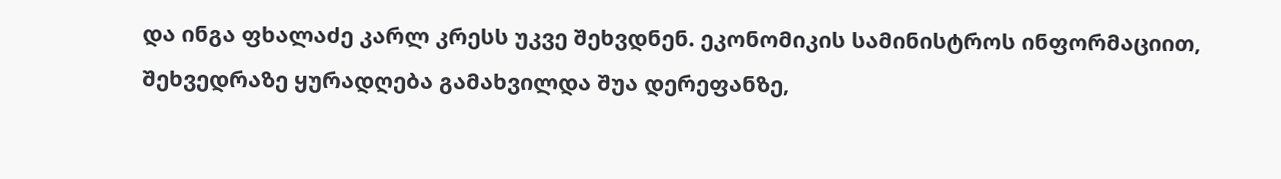და ინგა ფხალაძე კარლ კრესს უკვე შეხვდნენ. ეკონომიკის სამინისტროს ინფორმაციით, შეხვედრაზე ყურადღება გამახვილდა შუა დერეფანზე,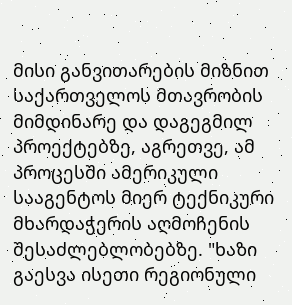მისი განვითარების მიზნით საქართველოს მთავრობის მიმდინარე და დაგეგმილ პროექტებზე, აგრეთვე, ამ პროცესში ამერიკული სააგენტოს მიერ ტექნიკური მხარდაჭერის აღმოჩენის შესაძლებლობებზე. "ხაზი გაესვა ისეთი რეგიონული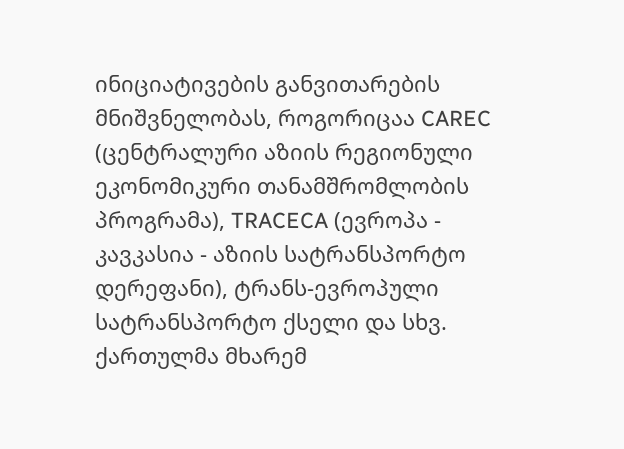ინიციატივების განვითარების მნიშვნელობას, როგორიცაა CAREC (ცენტრალური აზიის რეგიონული ეკონომიკური თანამშრომლობის პროგრამა), TRACECA (ევროპა - კავკასია - აზიის სატრანსპორტო დერეფანი), ტრანს-ევროპული სატრანსპორტო ქსელი და სხვ. ქართულმა მხარემ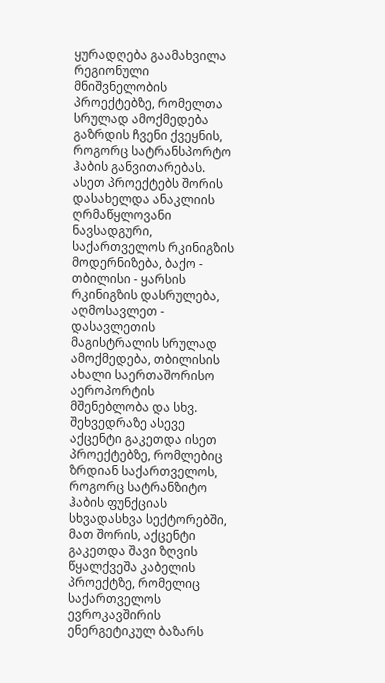ყურადღება გაამახვილა რეგიონული მნიშვნელობის პროექტებზე, რომელთა სრულად ამოქმედება გაზრდის ჩვენი ქვეყნის, როგორც სატრანსპორტო ჰაბის განვითარებას. ასეთ პროექტებს შორის დასახელდა ანაკლიის ღრმაწყლოვანი ნავსადგური, საქართველოს რკინიგზის მოდერნიზება, ბაქო - თბილისი - ყარსის რკინიგზის დასრულება, აღმოსავლეთ - დასავლეთის მაგისტრალის სრულად ამოქმედება, თბილისის ახალი საერთაშორისო აეროპორტის მშენებლობა და სხვ. შეხვედრაზე ასევე აქცენტი გაკეთდა ისეთ პროექტებზე, რომლებიც ზრდიან საქართველოს, როგორც სატრანზიტო ჰაბის ფუნქციას სხვადასხვა სექტორებში, მათ შორის, აქცენტი გაკეთდა შავი ზღვის წყალქვეშა კაბელის პროექტზე, რომელიც საქართველოს ევროკავშირის ენერგეტიკულ ბაზარს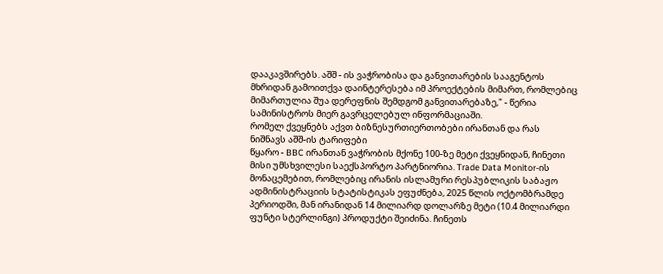დააკავშირებს. აშშ - ის ვაჭრობისა და განვითარების სააგენტოს მხრიდან გამოითქვა დაინტერესება იმ პროექტების მიმართ, რომლებიც მიმართულია შუა დერეფნის შემდგომ განვითარებაზე," - წერია სამინისტროს მიერ გავრცელებულ ინფორმაციაში.
რომელ ქვეყნებს აქვთ ბიზნესურთიერთობები ირანთან და რას ნიშნავს აშშ-ის ტარიფები
წყარო - BBC ირანთან ვაჭრობის მქონე 100-ზე მეტი ქვეყნიდან, ჩინეთი მისი უმსხვილესი საექსპორტო პარტნიორია. Trade Data Monitor-ის მონაცემებით, რომლებიც ირანის ისლამური რესპუბლიკის საბაჟო ადმინისტრაციის სტატისტიკას ეფუძნება, 2025 წლის ოქტომბრამდე პერიოდში, მან ირანიდან 14 მილიარდ დოლარზე მეტი (10.4 მილიარდი ფუნტი სტერლინგი) პროდუქტი შეიძინა. ჩინეთს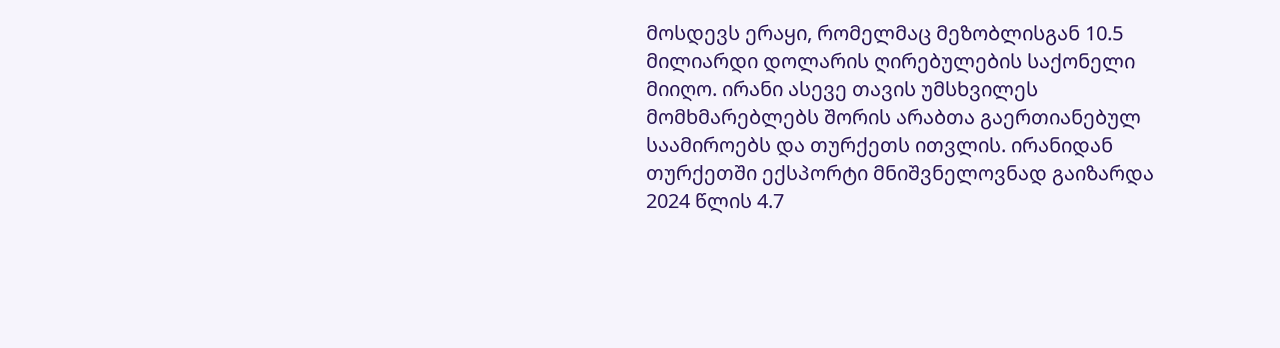მოსდევს ერაყი, რომელმაც მეზობლისგან 10.5 მილიარდი დოლარის ღირებულების საქონელი მიიღო. ირანი ასევე თავის უმსხვილეს მომხმარებლებს შორის არაბთა გაერთიანებულ საამიროებს და თურქეთს ითვლის. ირანიდან თურქეთში ექსპორტი მნიშვნელოვნად გაიზარდა 2024 წლის 4.7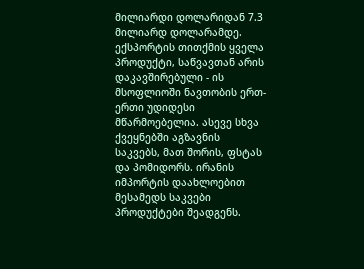მილიარდი დოლარიდან 7.3 მილიარდ დოლარამდე. ექსპორტის თითქმის ყველა პროდუქტი, საწვავთან არის დაკავშირებული - ის მსოფლიოში ნავთობის ერთ-ერთი უდიდესი მწარმოებელია. ასევე სხვა ქვეყნებში აგზავნის საკვებს, მათ შორის, ფსტას და პომიდორს. ირანის იმპორტის დაახლოებით მესამედს საკვები პროდუქტები შეადგენს.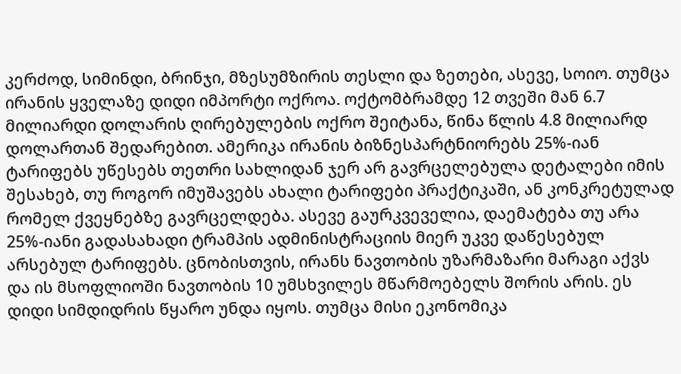კერძოდ, სიმინდი, ბრინჯი, მზესუმზირის თესლი და ზეთები, ასევე, სოიო. თუმცა ირანის ყველაზე დიდი იმპორტი ოქროა. ოქტომბრამდე 12 თვეში მან 6.7 მილიარდი დოლარის ღირებულების ოქრო შეიტანა, წინა წლის 4.8 მილიარდ დოლართან შედარებით. ამერიკა ირანის ბიზნესპარტნიორებს 25%-იან ტარიფებს უწესებს თეთრი სახლიდან ჯერ არ გავრცელებულა დეტალები იმის შესახებ, თუ როგორ იმუშავებს ახალი ტარიფები პრაქტიკაში, ან კონკრეტულად რომელ ქვეყნებზე გავრცელდება. ასევე გაურკვეველია, დაემატება თუ არა 25%-იანი გადასახადი ტრამპის ადმინისტრაციის მიერ უკვე დაწესებულ არსებულ ტარიფებს. ცნობისთვის, ირანს ნავთობის უზარმაზარი მარაგი აქვს და ის მსოფლიოში ნავთობის 10 უმსხვილეს მწარმოებელს შორის არის. ეს დიდი სიმდიდრის წყარო უნდა იყოს. თუმცა მისი ეკონომიკა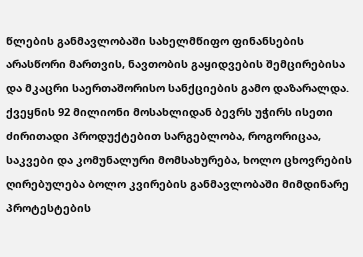წლების განმავლობაში სახელმწიფო ფინანსების არასწორი მართვის, ნავთობის გაყიდვების შემცირებისა და მკაცრი საერთაშორისო სანქციების გამო დაზარალდა. ქვეყნის 92 მილიონი მოსახლიდან ბევრს უჭირს ისეთი ძირითადი პროდუქტებით სარგებლობა, როგორიცაა, საკვები და კომუნალური მომსახურება, ხოლო ცხოვრების ღირებულება ბოლო კვირების განმავლობაში მიმდინარე პროტესტების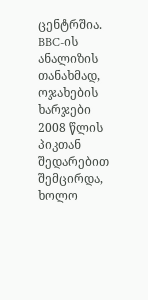ცენტრშია. BBC-ის ანალიზის თანახმად, ოჯახების ხარჯები 2008 წლის პიკთან შედარებით შემცირდა, ხოლო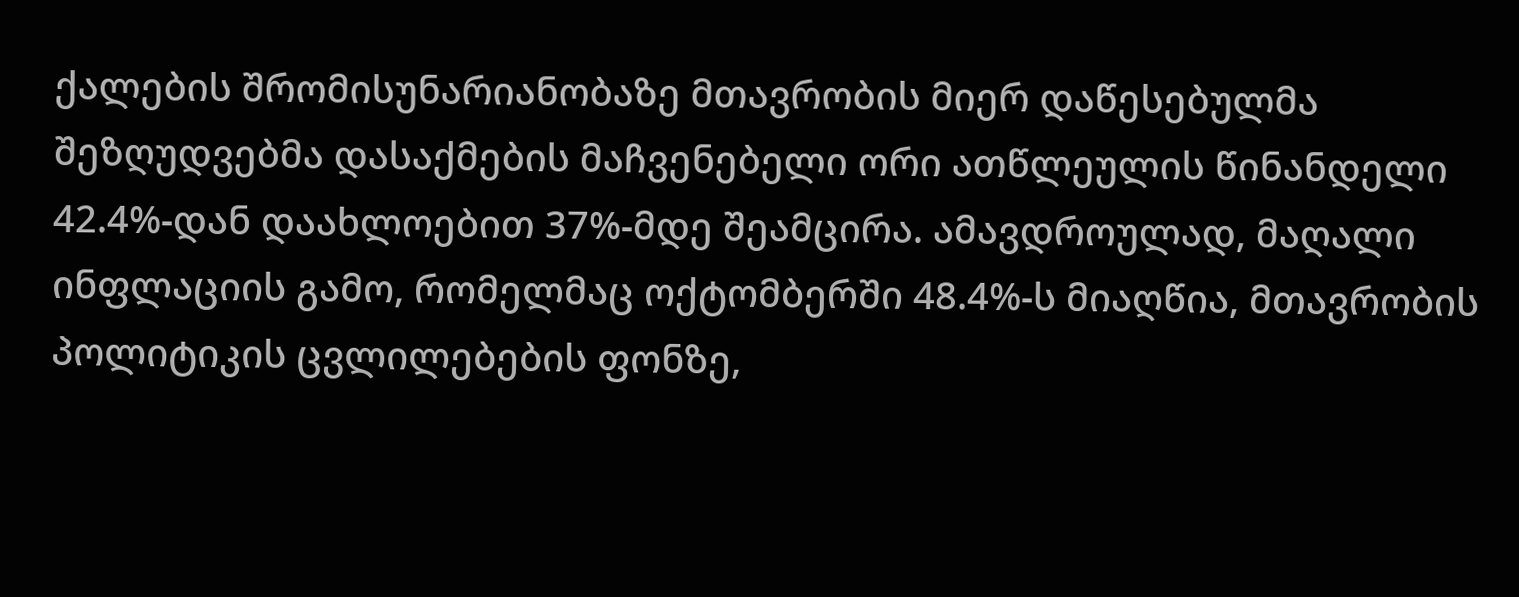ქალების შრომისუნარიანობაზე მთავრობის მიერ დაწესებულმა შეზღუდვებმა დასაქმების მაჩვენებელი ორი ათწლეულის წინანდელი 42.4%-დან დაახლოებით 37%-მდე შეამცირა. ამავდროულად, მაღალი ინფლაციის გამო, რომელმაც ოქტომბერში 48.4%-ს მიაღწია, მთავრობის პოლიტიკის ცვლილებების ფონზე,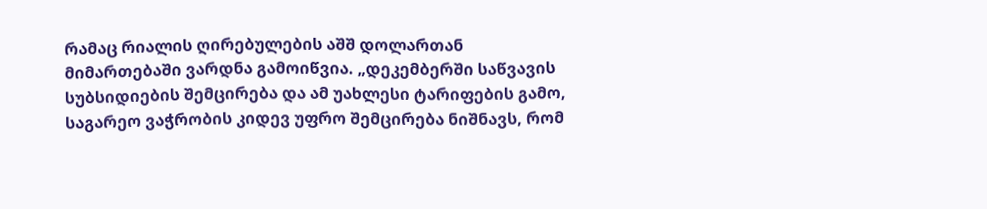რამაც რიალის ღირებულების აშშ დოლართან მიმართებაში ვარდნა გამოიწვია. „დეკემბერში საწვავის სუბსიდიების შემცირება და ამ უახლესი ტარიფების გამო, საგარეო ვაჭრობის კიდევ უფრო შემცირება ნიშნავს, რომ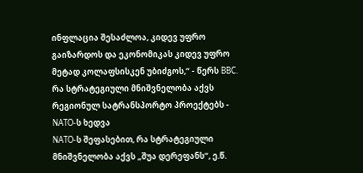ინფლაცია შესაძლოა, კიდევ უფრო გაიზარდოს და ეკონომიკას კიდევ უფრო მეტად კოლაფსისკენ უბიძგოს,“ - წერს BBC.
რა სტრატეგიული მნიშვნელობა აქვს რეგიონულ სატრანსპორტო პროექტებს - NATO-ს ხედვა
NATO-ს შეფასებით, რა სტრატეგიული მნიშვნელობა აქვს „შუა დერეფანს“, ე.წ.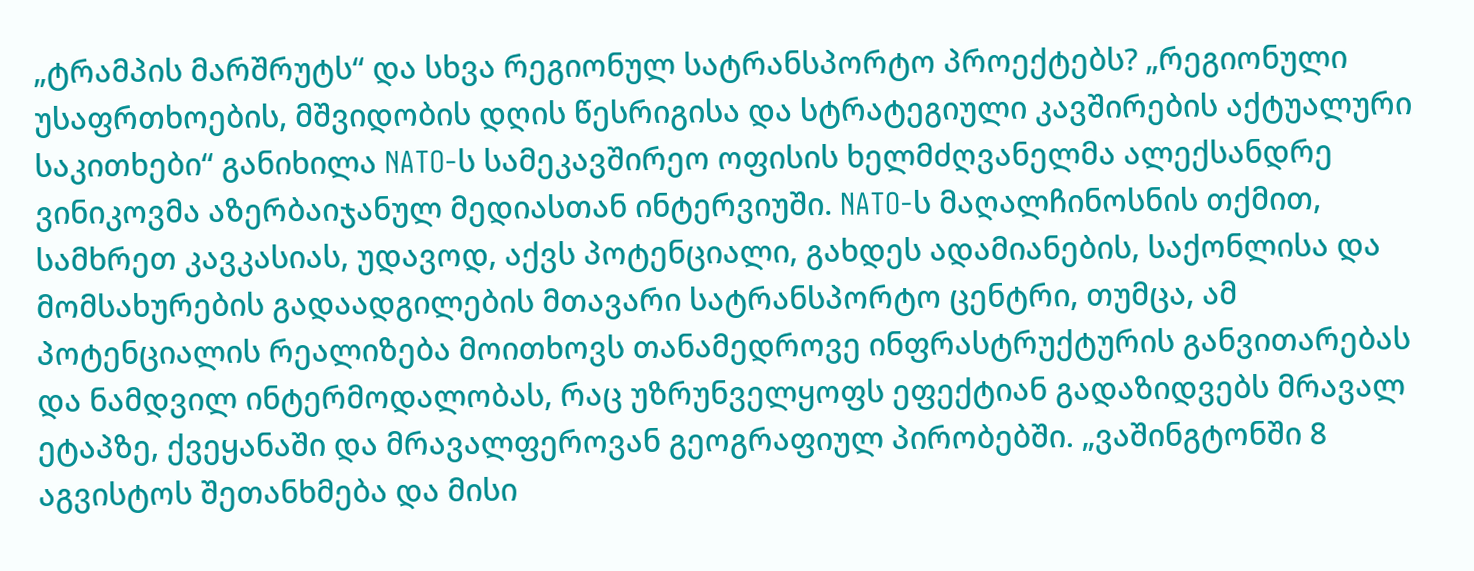„ტრამპის მარშრუტს“ და სხვა რეგიონულ სატრანსპორტო პროექტებს? „რეგიონული უსაფრთხოების, მშვიდობის დღის წესრიგისა და სტრატეგიული კავშირების აქტუალური საკითხები“ განიხილა NATO-ს სამეკავშირეო ოფისის ხელმძღვანელმა ალექსანდრე ვინიკოვმა აზერბაიჯანულ მედიასთან ინტერვიუში. NATO-ს მაღალჩინოსნის თქმით, სამხრეთ კავკასიას, უდავოდ, აქვს პოტენციალი, გახდეს ადამიანების, საქონლისა და მომსახურების გადაადგილების მთავარი სატრანსპორტო ცენტრი, თუმცა, ამ პოტენციალის რეალიზება მოითხოვს თანამედროვე ინფრასტრუქტურის განვითარებას და ნამდვილ ინტერმოდალობას, რაც უზრუნველყოფს ეფექტიან გადაზიდვებს მრავალ ეტაპზე, ქვეყანაში და მრავალფეროვან გეოგრაფიულ პირობებში. „ვაშინგტონში 8 აგვისტოს შეთანხმება და მისი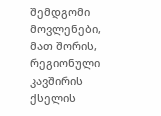შემდგომი მოვლენები, მათ შორის, რეგიონული კავშირის ქსელის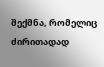შექმნა, რომელიც ძირითადად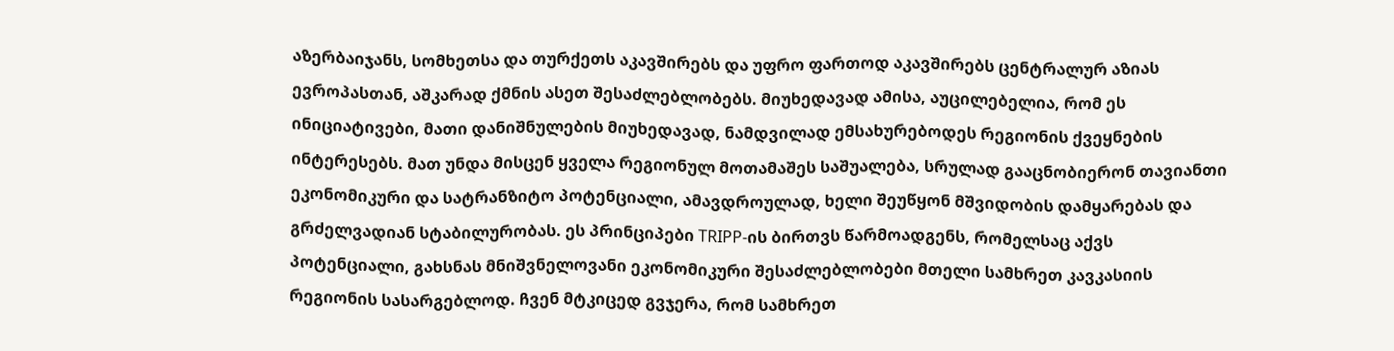აზერბაიჯანს, სომხეთსა და თურქეთს აკავშირებს და უფრო ფართოდ აკავშირებს ცენტრალურ აზიას ევროპასთან, აშკარად ქმნის ასეთ შესაძლებლობებს. მიუხედავად ამისა, აუცილებელია, რომ ეს ინიციატივები, მათი დანიშნულების მიუხედავად, ნამდვილად ემსახურებოდეს რეგიონის ქვეყნების ინტერესებს. მათ უნდა მისცენ ყველა რეგიონულ მოთამაშეს საშუალება, სრულად გააცნობიერონ თავიანთი ეკონომიკური და სატრანზიტო პოტენციალი, ამავდროულად, ხელი შეუწყონ მშვიდობის დამყარებას და გრძელვადიან სტაბილურობას. ეს პრინციპები TRIPP-ის ბირთვს წარმოადგენს, რომელსაც აქვს პოტენციალი, გახსნას მნიშვნელოვანი ეკონომიკური შესაძლებლობები მთელი სამხრეთ კავკასიის რეგიონის სასარგებლოდ. ჩვენ მტკიცედ გვჯერა, რომ სამხრეთ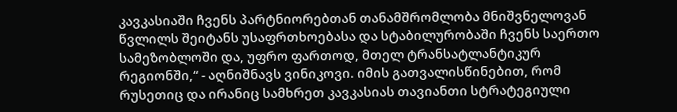კავკასიაში ჩვენს პარტნიორებთან თანამშრომლობა მნიშვნელოვან წვლილს შეიტანს უსაფრთხოებასა და სტაბილურობაში ჩვენს საერთო სამეზობლოში და, უფრო ფართოდ, მთელ ტრანსატლანტიკურ რეგიონში,“ - აღნიშნავს ვინიკოვი. იმის გათვალისწინებით, რომ რუსეთიც და ირანიც სამხრეთ კავკასიას თავიანთი სტრატეგიული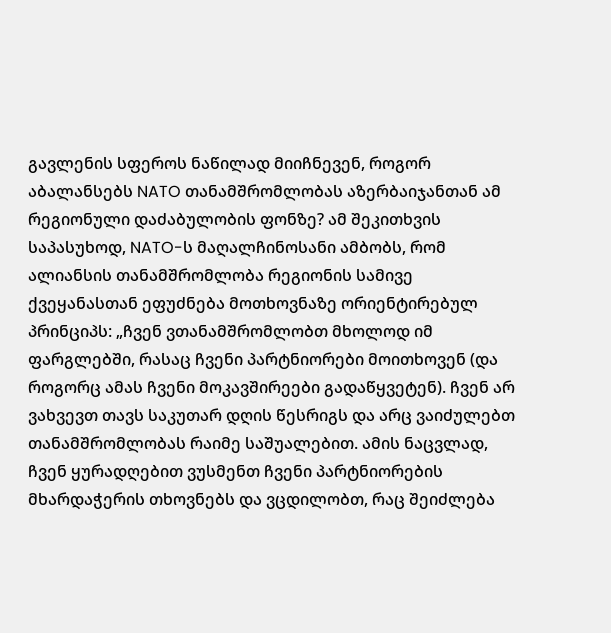გავლენის სფეროს ნაწილად მიიჩნევენ, როგორ აბალანსებს NATO თანამშრომლობას აზერბაიჯანთან ამ რეგიონული დაძაბულობის ფონზე? ამ შეკითხვის საპასუხოდ, NATO-ს მაღალჩინოსანი ამბობს, რომ ალიანსის თანამშრომლობა რეგიონის სამივე ქვეყანასთან ეფუძნება მოთხოვნაზე ორიენტირებულ პრინციპს: „ჩვენ ვთანამშრომლობთ მხოლოდ იმ ფარგლებში, რასაც ჩვენი პარტნიორები მოითხოვენ (და როგორც ამას ჩვენი მოკავშირეები გადაწყვეტენ). ჩვენ არ ვახვევთ თავს საკუთარ დღის წესრიგს და არც ვაიძულებთ თანამშრომლობას რაიმე საშუალებით. ამის ნაცვლად, ჩვენ ყურადღებით ვუსმენთ ჩვენი პარტნიორების მხარდაჭერის თხოვნებს და ვცდილობთ, რაც შეიძლება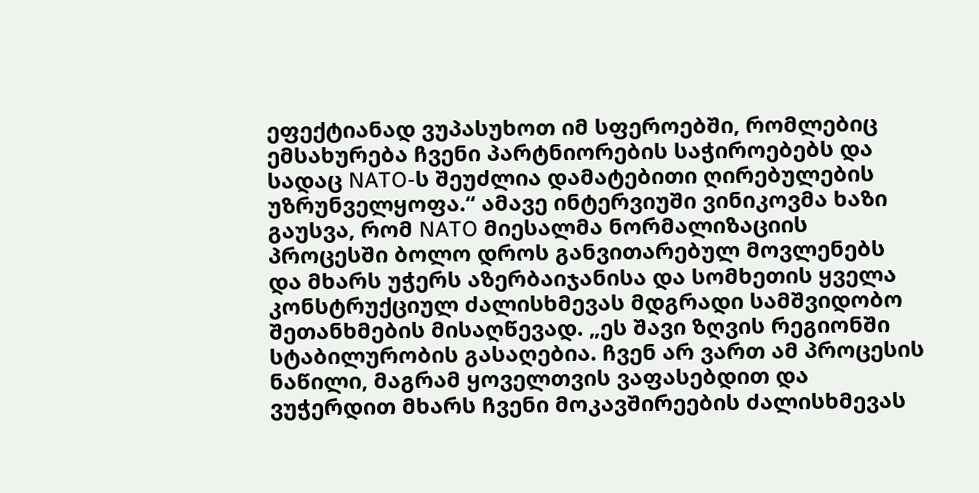ეფექტიანად ვუპასუხოთ იმ სფეროებში, რომლებიც ემსახურება ჩვენი პარტნიორების საჭიროებებს და სადაც NATO-ს შეუძლია დამატებითი ღირებულების უზრუნველყოფა.“ ამავე ინტერვიუში ვინიკოვმა ხაზი გაუსვა, რომ NATO მიესალმა ნორმალიზაციის პროცესში ბოლო დროს განვითარებულ მოვლენებს და მხარს უჭერს აზერბაიჯანისა და სომხეთის ყველა კონსტრუქციულ ძალისხმევას მდგრადი სამშვიდობო შეთანხმების მისაღწევად. „ეს შავი ზღვის რეგიონში სტაბილურობის გასაღებია. ჩვენ არ ვართ ამ პროცესის ნაწილი, მაგრამ ყოველთვის ვაფასებდით და ვუჭერდით მხარს ჩვენი მოკავშირეების ძალისხმევას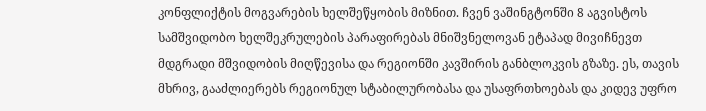კონფლიქტის მოგვარების ხელშეწყობის მიზნით. ჩვენ ვაშინგტონში 8 აგვისტოს სამშვიდობო ხელშეკრულების პარაფირებას მნიშვნელოვან ეტაპად მივიჩნევთ მდგრადი მშვიდობის მიღწევისა და რეგიონში კავშირის განბლოკვის გზაზე. ეს, თავის მხრივ, გააძლიერებს რეგიონულ სტაბილურობასა და უსაფრთხოებას და კიდევ უფრო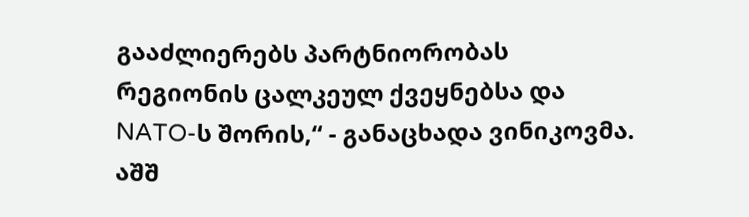გააძლიერებს პარტნიორობას რეგიონის ცალკეულ ქვეყნებსა და NATO-ს შორის,“ - განაცხადა ვინიკოვმა.
აშშ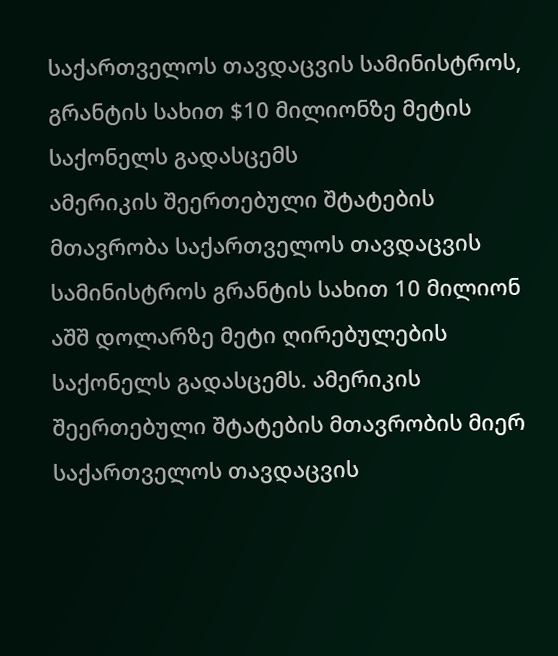საქართველოს თავდაცვის სამინისტროს, გრანტის სახით $10 მილიონზე მეტის საქონელს გადასცემს
ამერიკის შეერთებული შტატების მთავრობა საქართველოს თავდაცვის სამინისტროს გრანტის სახით 10 მილიონ აშშ დოლარზე მეტი ღირებულების საქონელს გადასცემს. ამერიკის შეერთებული შტატების მთავრობის მიერ საქართველოს თავდაცვის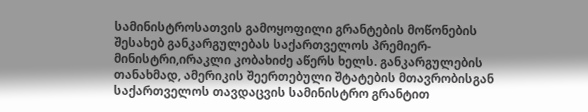სამინისტროსათვის გამოყოფილი გრანტების მოწონების შესახებ განკარგულებას საქართველოს პრემიერ-მინისტრი,ირაკლი კობახიძე აწერს ხელს. განკარგულების თანახმად, ამერიკის შეერთებული შტატების მთავრობისგან საქართველოს თავდაცვის სამინისტრო გრანტით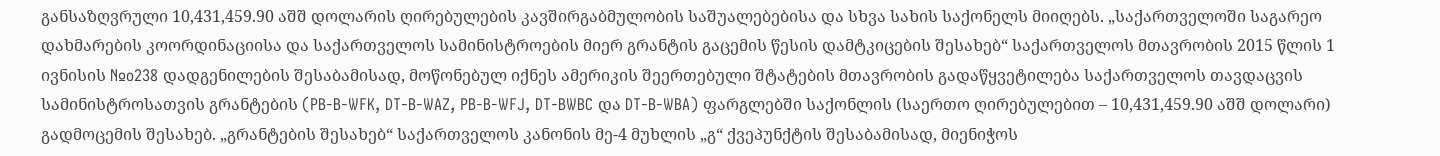განსაზღვრული 10,431,459.90 აშშ დოლარის ღირებულების კავშირგაბმულობის საშუალებებისა და სხვა სახის საქონელს მიიღებს. „საქართველოში საგარეო დახმარების კოორდინაციისა და საქართველოს სამინისტროების მიერ გრანტის გაცემის წესის დამტკიცების შესახებ“ საქართველოს მთავრობის 2015 წლის 1 ივნისის №o238 დადგენილების შესაბამისად, მოწონებულ იქნეს ამერიკის შეერთებული შტატების მთავრობის გადაწყვეტილება საქართველოს თავდაცვის სამინისტროსათვის გრანტების (PB-B-WFK, DT-B-WAZ, PB-B-WFJ, DT-BWBC და DT-B-WBA) ფარგლებში საქონლის (საერთო ღირებულებით – 10,431,459.90 აშშ დოლარი) გადმოცემის შესახებ. „გრანტების შესახებ“ საქართველოს კანონის მე-4 მუხლის „გ“ ქვეპუნქტის შესაბამისად, მიენიჭოს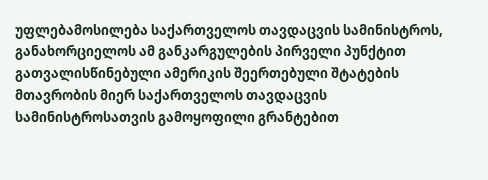უფლებამოსილება საქართველოს თავდაცვის სამინისტროს, განახორციელოს ამ განკარგულების პირველი პუნქტით გათვალისწინებული ამერიკის შეერთებული შტატების მთავრობის მიერ საქართველოს თავდაცვის სამინისტროსათვის გამოყოფილი გრანტებით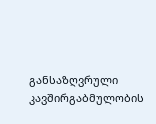განსაზღვრული კავშირგაბმულობის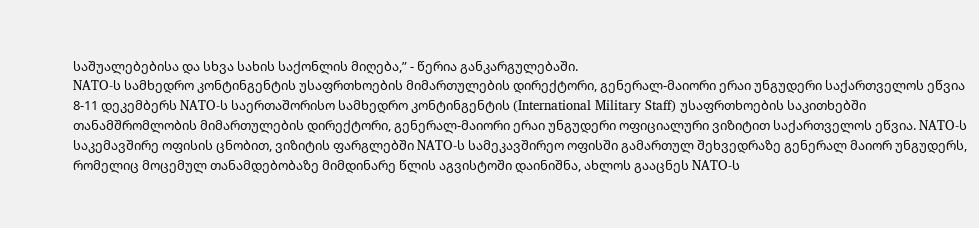საშუალებებისა და სხვა სახის საქონლის მიღება,” - წერია განკარგულებაში.
NATO-ს სამხედრო კონტინგენტის უსაფრთხოების მიმართულების დირექტორი, გენერალ-მაიორი ერაი უნგუდერი საქართველოს ეწვია
8-11 დეკემბერს NATO-ს საერთაშორისო სამხედრო კონტინგენტის (International Military Staff) უსაფრთხოების საკითხებში თანამშრომლობის მიმართულების დირექტორი, გენერალ-მაიორი ერაი უნგუდერი ოფიციალური ვიზიტით საქართველოს ეწვია. NATO-ს საკემავშირე ოფისის ცნობით, ვიზიტის ფარგლებში NATO-ს სამეკავშირეო ოფისში გამართულ შეხვედრაზე გენერალ მაიორ უნგუდერს, რომელიც მოცემულ თანამდებობაზე მიმდინარე წლის აგვისტოში დაინიშნა, ახლოს გააცნეს NATO-ს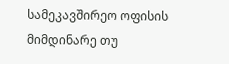სამეკავშირეო ოფისის მიმდინარე თუ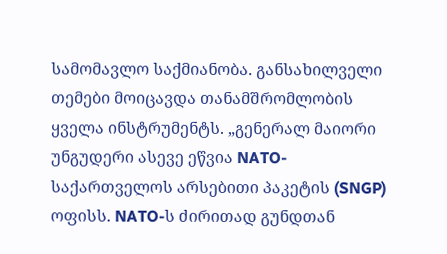სამომავლო საქმიანობა. განსახილველი თემები მოიცავდა თანამშრომლობის ყველა ინსტრუმენტს. „გენერალ მაიორი უნგუდერი ასევე ეწვია NATO-საქართველოს არსებითი პაკეტის (SNGP) ოფისს. NATO-ს ძირითად გუნდთან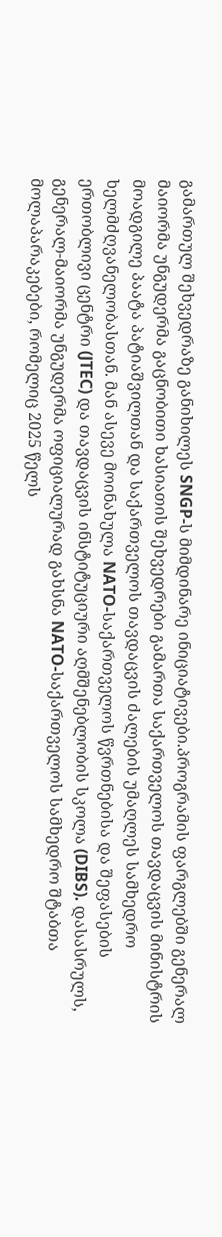გამართულ შეხვედრაზე განიხილეს SNGP-ს მიმდინარე ინიციატივები.პროგრამის ფარგლებში გენერალ მაიორმა უნგუდერმა გაცნობითი ხასიათის შეხვედრები გამართა საქართველოს თავდაცვის მინისტრის მოადგილე პაატა პატიაშვილთან და საქართველოს თავდაცვის ძალების უმაღლეს სამხედრო ხელმძღვანელობასთან. მან ასევე მოინახულა NATO-საქართველოს წვრთნებისა და შეფასების ერთობლივი ცენტრი (JTEC) და თავდაცვის ინსტიტუციური აღმშენებლობის სკოლა (DIBS). დასასრულს, გენერალ-მაიორმა უნგუდერმა ოფიციალურად გახსნა NATO-საქართველოს სამხედრო შტაბთა მოლაპარაკებები, რომელიც 2025 წელს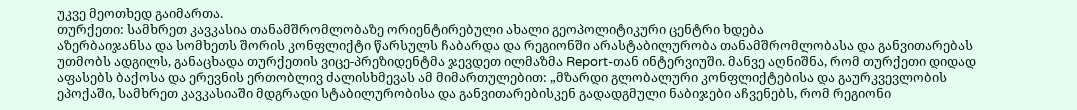უკვე მეოთხედ გაიმართა.
თურქეთი: სამხრეთ კავკასია თანამშრომლობაზე ორიენტირებული ახალი გეოპოლიტიკური ცენტრი ხდება
აზერბაიჯანსა და სომხეთს შორის კონფლიქტი წარსულს ჩაბარდა და რეგიონში არასტაბილურობა თანამშრომლობასა და განვითარებას უთმობს ადგილს, განაცხადა თურქეთის ვიცე-პრეზიდენტმა ჯევდეთ ილმაზმა Report-თან ინტერვიუში. მანვე აღნიშნა, რომ თურქეთი დიდად აფასებს ბაქოსა და ერევნის ერთობლივ ძალისხმევას ამ მიმართულებით: „მზარდი გლობალური კონფლიქტებისა და გაურკვევლობის ეპოქაში, სამხრეთ კავკასიაში მდგრადი სტაბილურობისა და განვითარებისკენ გადადგმული ნაბიჯები აჩვენებს, რომ რეგიონი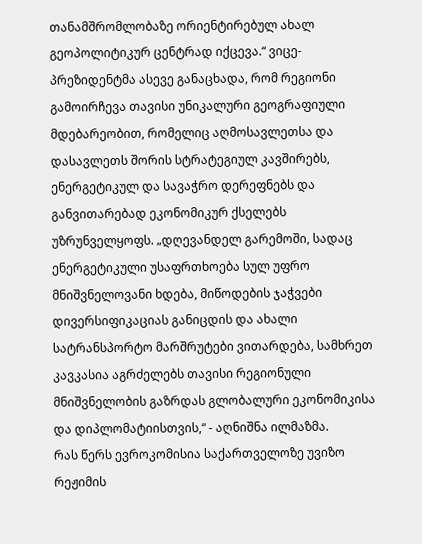თანამშრომლობაზე ორიენტირებულ ახალ გეოპოლიტიკურ ცენტრად იქცევა.“ ვიცე-პრეზიდენტმა ასევე განაცხადა, რომ რეგიონი გამოირჩევა თავისი უნიკალური გეოგრაფიული მდებარეობით, რომელიც აღმოსავლეთსა და დასავლეთს შორის სტრატეგიულ კავშირებს, ენერგეტიკულ და სავაჭრო დერეფნებს და განვითარებად ეკონომიკურ ქსელებს უზრუნველყოფს. „დღევანდელ გარემოში, სადაც ენერგეტიკული უსაფრთხოება სულ უფრო მნიშვნელოვანი ხდება, მიწოდების ჯაჭვები დივერსიფიკაციას განიცდის და ახალი სატრანსპორტო მარშრუტები ვითარდება, სამხრეთ კავკასია აგრძელებს თავისი რეგიონული მნიშვნელობის გაზრდას გლობალური ეკონომიკისა და დიპლომატიისთვის,“ - აღნიშნა ილმაზმა.
რას წერს ევროკომისია საქართველოზე უვიზო რეჟიმის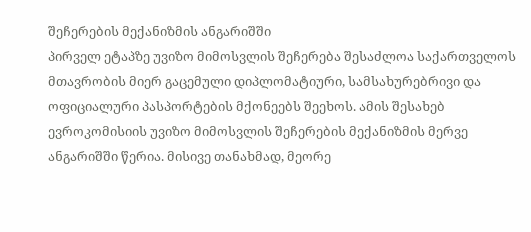შეჩერების მექანიზმის ანგარიშში
პირველ ეტაპზე უვიზო მიმოსვლის შეჩერება შესაძლოა საქართველოს მთავრობის მიერ გაცემული დიპლომატიური, სამსახურებრივი და ოფიციალური პასპორტების მქონეებს შეეხოს. ამის შესახებ ევროკომისიის უვიზო მიმოსვლის შეჩერების მექანიზმის მერვე ანგარიშში წერია. მისივე თანახმად, მეორე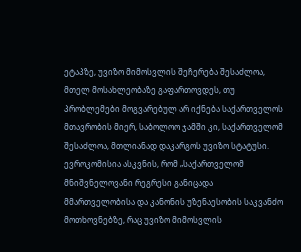ეტაპზე, უვიზო მიმოსვლის შეჩერება შესაძლოა, მთელ მოსახლეობაზე გაფართოვდეს, თუ პრობლემები მოგვარებულ არ იქნება საქართველოს მთავრობის მიერ, საბოლოო ჯამში კი, საქართველომ შესაძლოა, მთლიანად დაკარგოს უვიზო სტატუსი. ევროკომისია ასკვნის, რომ „საქართველომ მნიშვნელოვანი რეგრესი განიცადა მმართველობისა და კანონის უზენაესობის საკვანძო მოთხოვნებზე, რაც უვიზო მიმოსვლის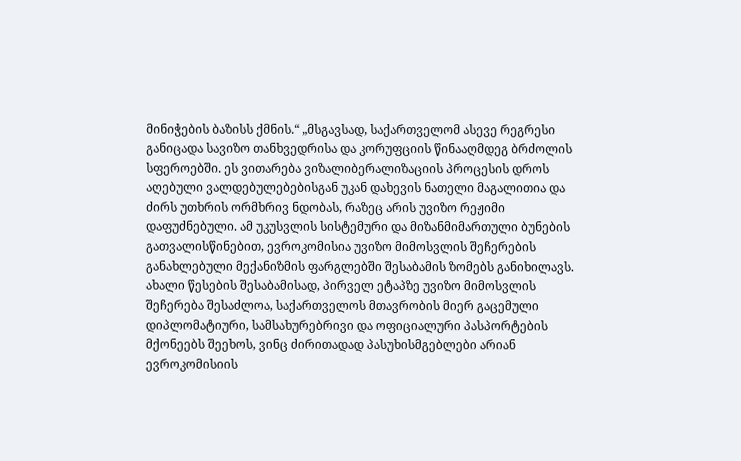მინიჭების ბაზისს ქმნის.“ „მსგავსად, საქართველომ ასევე რეგრესი განიცადა სავიზო თანხვედრისა და კორუფციის წინააღმდეგ ბრძოლის სფეროებში. ეს ვითარება ვიზალიბერალიზაციის პროცესის დროს აღებული ვალდებულებებისგან უკან დახევის ნათელი მაგალითია და ძირს უთხრის ორმხრივ ნდობას, რაზეც არის უვიზო რეჟიმი დაფუძნებული. ამ უკუსვლის სისტემური და მიზანმიმართული ბუნების გათვალისწინებით, ევროკომისია უვიზო მიმოსვლის შეჩერების განახლებული მექანიზმის ფარგლებში შესაბამის ზომებს განიხილავს. ახალი წესების შესაბამისად, პირველ ეტაპზე უვიზო მიმოსვლის შეჩერება შესაძლოა, საქართველოს მთავრობის მიერ გაცემული დიპლომატიური, სამსახურებრივი და ოფიციალური პასპორტების მქონეებს შეეხოს, ვინც ძირითადად პასუხისმგებლები არიან ევროკომისიის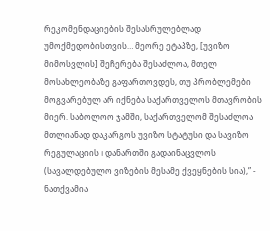რეკომენდაციების შესასრულებლად უმოქმედობისთვის… მეორე ეტაპზე, [უვიზო მიმოსვლის] შეჩერება შესაძლოა, მთელ მოსახლეობაზე გაფართოვდეს, თუ პრობლემები მოგვარებულ არ იქნება საქართველოს მთავრობის მიერ. საბოლოო ჯამში, საქართველომ შესაძლოა მთლიანად დაკარგოს უვიზო სტატუსი და სავიზო რეგულაციის I დანართში გადაინაცვლოს (სავალდებულო ვიზების მესამე ქვეყნების სია),” - ნათქვამია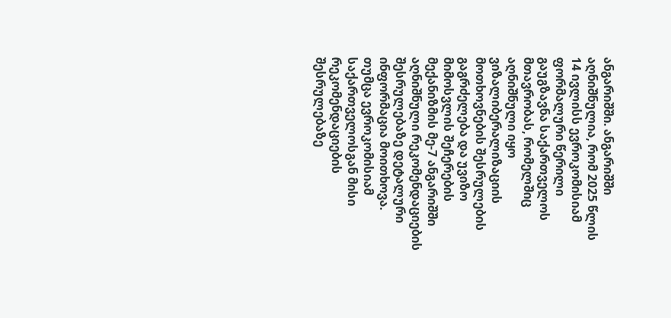ანგარიშში. ანგარიშში აღნიშნულია, რომ 2025 წლის 14 ივლისს ევროკომისიამ ფორმალური წერილი გაუგზავნა საქართველოს მთავრობას, რომელშიც აღნიშნული იყო ვიზალიბერალიზაციის მოთხოვნების შესრულების გაგრძელება და უვიზო მიმოსვლის შეჩერების მექანიზმის მე-7 ანგარიშში აღნიშნული რეკომენდაციების შესრულებაზე დეტალური ინფორმაცია მოითხოვა. თუმცა ევროკომისიამ საქართველოსგან მისი რეკომენდაციების შესრულებაზე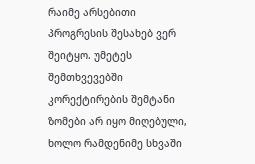რაიმე არსებითი პროგრესის შესახებ ვერ შეიტყო. უმეტეს შემთხვევებში კორექტირების შემტანი ზომები არ იყო მიღებული, ხოლო რამდენიმე სხვაში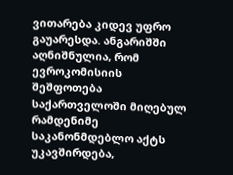ვითარება კიდევ უფრო გაუარესდა. ანგარიშში აღნიშნულია, რომ ევროკომისიის შეშფოთება საქართველოში მიღებულ რამდენიმე საკანონმდებლო აქტს უკავშირდება,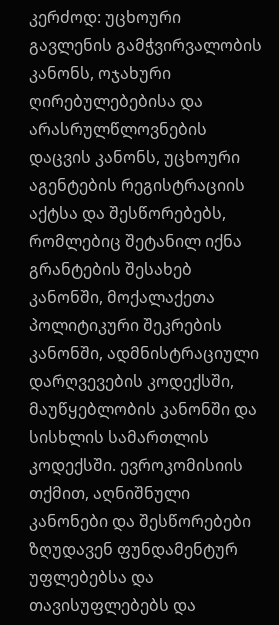კერძოდ: უცხოური გავლენის გამჭვირვალობის კანონს, ოჯახური ღირებულებებისა და არასრულწლოვნების დაცვის კანონს, უცხოური აგენტების რეგისტრაციის აქტსა და შესწორებებს, რომლებიც შეტანილ იქნა გრანტების შესახებ კანონში, მოქალაქეთა პოლიტიკური შეკრების კანონში, ადმნისტრაციული დარღვევების კოდექსში, მაუწყებლობის კანონში და სისხლის სამართლის კოდექსში. ევროკომისიის თქმით, აღნიშნული კანონები და შესწორებები ზღუდავენ ფუნდამენტურ უფლებებსა და თავისუფლებებს და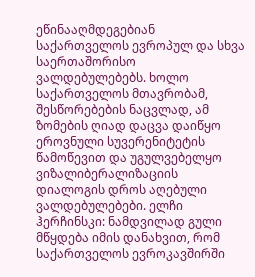ეწინააღმდეგებიან საქართველოს ევროპულ და სხვა საერთაშორისო ვალდებულებებს. ხოლო საქართველოს მთავრობამ, შესწორებების ნაცვლად, ამ ზომების ღიად დაცვა დაიწყო ეროვნული სუვერენიტეტის წამოწევით და უგულვებელყო ვიზალიბერალიზაციის დიალოგის დროს აღებული ვალდებულებები. ელჩი ჰერჩინსკი: ნამდვილად გული მწყდება იმის დანახვით, რომ საქართველოს ევროკავშირში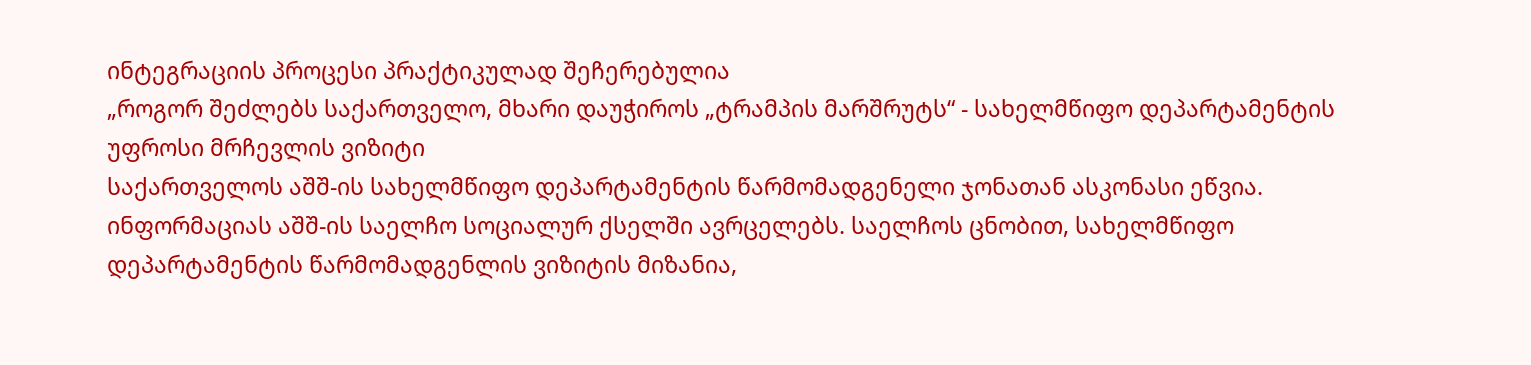ინტეგრაციის პროცესი პრაქტიკულად შეჩერებულია
„როგორ შეძლებს საქართველო, მხარი დაუჭიროს „ტრამპის მარშრუტს“ - სახელმწიფო დეპარტამენტის უფროსი მრჩევლის ვიზიტი
საქართველოს აშშ-ის სახელმწიფო დეპარტამენტის წარმომადგენელი ჯონათან ასკონასი ეწვია. ინფორმაციას აშშ-ის საელჩო სოციალურ ქსელში ავრცელებს. საელჩოს ცნობით, სახელმწიფო დეპარტამენტის წარმომადგენლის ვიზიტის მიზანია,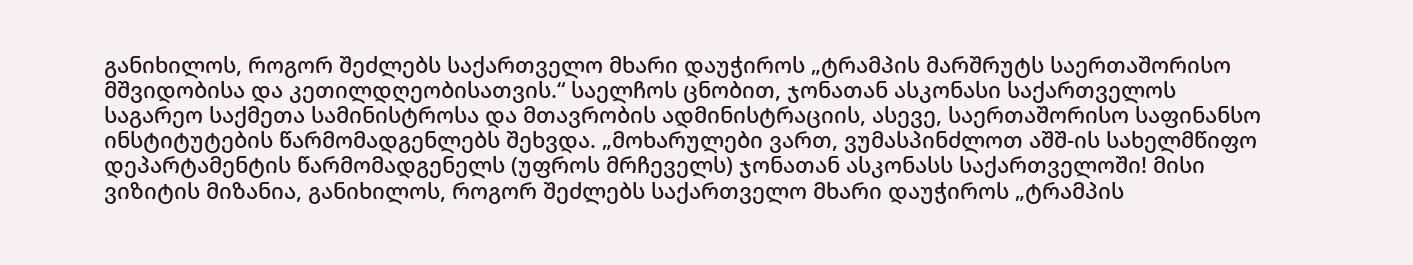განიხილოს, როგორ შეძლებს საქართველო მხარი დაუჭიროს „ტრამპის მარშრუტს საერთაშორისო მშვიდობისა და კეთილდღეობისათვის.“ საელჩოს ცნობით, ჯონათან ასკონასი საქართველოს საგარეო საქმეთა სამინისტროსა და მთავრობის ადმინისტრაციის, ასევე, საერთაშორისო საფინანსო ინსტიტუტების წარმომადგენლებს შეხვდა. „მოხარულები ვართ, ვუმასპინძლოთ აშშ-ის სახელმწიფო დეპარტამენტის წარმომადგენელს (უფროს მრჩეველს) ჯონათან ასკონასს საქართველოში! მისი ვიზიტის მიზანია, განიხილოს, როგორ შეძლებს საქართველო მხარი დაუჭიროს „ტრამპის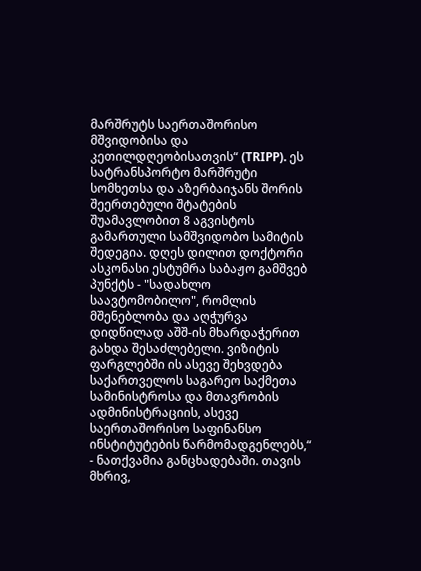მარშრუტს საერთაშორისო მშვიდობისა და კეთილდღეობისათვის“ (TRIPP). ეს სატრანსპორტო მარშრუტი სომხეთსა და აზერბაიჯანს შორის შეერთებული შტატების შუამავლობით 8 აგვისტოს გამართული სამშვიდობო სამიტის შედეგია. დღეს დილით დოქტორი ასკონასი ესტუმრა საბაჟო გამშვებ პუნქტს - "სადახლო საავტომობილო", რომლის მშენებლობა და აღჭურვა დიდწილად აშშ-ის მხარდაჭერით გახდა შესაძლებელი. ვიზიტის ფარგლებში ის ასევე შეხვდება საქართველოს საგარეო საქმეთა სამინისტროსა და მთავრობის ადმინისტრაციის, ასევე საერთაშორისო საფინანსო ინსტიტუტების წარმომადგენლებს,“ - ნათქვამია განცხადებაში. თავის მხრივ,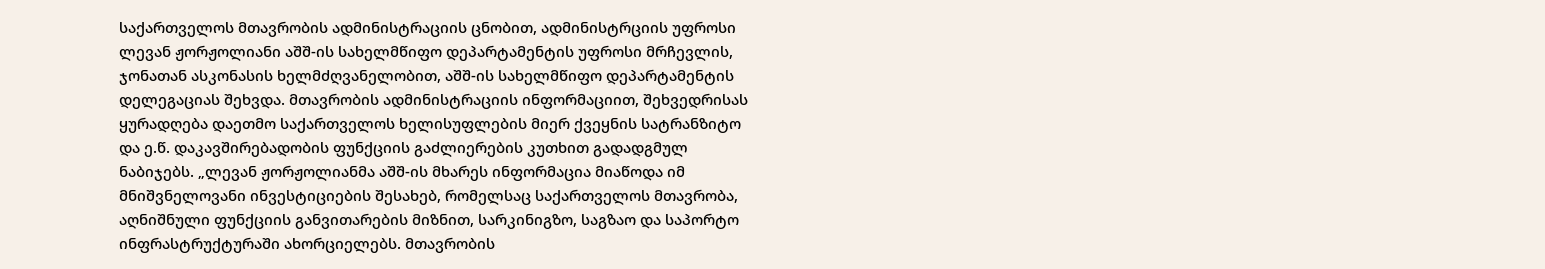საქართველოს მთავრობის ადმინისტრაციის ცნობით, ადმინისტრციის უფროსი ლევან ჟორჟოლიანი აშშ-ის სახელმწიფო დეპარტამენტის უფროსი მრჩევლის, ჯონათან ასკონასის ხელმძღვანელობით, აშშ-ის სახელმწიფო დეპარტამენტის დელეგაციას შეხვდა. მთავრობის ადმინისტრაციის ინფორმაციით, შეხვედრისას ყურადღება დაეთმო საქართველოს ხელისუფლების მიერ ქვეყნის სატრანზიტო და ე.წ. დაკავშირებადობის ფუნქციის გაძლიერების კუთხით გადადგმულ ნაბიჯებს. „ლევან ჟორჟოლიანმა აშშ-ის მხარეს ინფორმაცია მიაწოდა იმ მნიშვნელოვანი ინვესტიციების შესახებ, რომელსაც საქართველოს მთავრობა, აღნიშნული ფუნქციის განვითარების მიზნით, სარკინიგზო, საგზაო და საპორტო ინფრასტრუქტურაში ახორციელებს. მთავრობის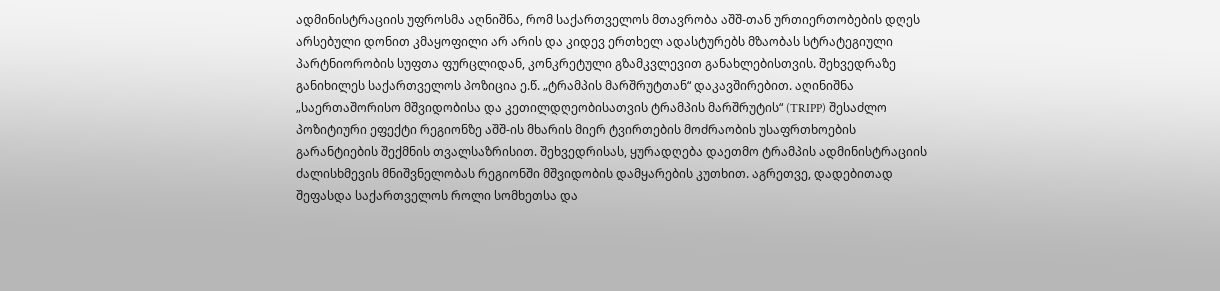ადმინისტრაციის უფროსმა აღნიშნა, რომ საქართველოს მთავრობა აშშ-თან ურთიერთობების დღეს არსებული დონით კმაყოფილი არ არის და კიდევ ერთხელ ადასტურებს მზაობას სტრატეგიული პარტნიორობის სუფთა ფურცლიდან, კონკრეტული გზამკვლევით განახლებისთვის. შეხვედრაზე განიხილეს საქართველოს პოზიცია ე.წ. „ტრამპის მარშრუტთან“ დაკავშირებით. აღინიშნა „საერთაშორისო მშვიდობისა და კეთილდღეობისათვის ტრამპის მარშრუტის“ (TRIPP) შესაძლო პოზიტიური ეფექტი რეგიონზე აშშ-ის მხარის მიერ ტვირთების მოძრაობის უსაფრთხოების გარანტიების შექმნის თვალსაზრისით. შეხვედრისას, ყურადღება დაეთმო ტრამპის ადმინისტრაციის ძალისხმევის მნიშვნელობას რეგიონში მშვიდობის დამყარების კუთხით. აგრეთვე, დადებითად შეფასდა საქართველოს როლი სომხეთსა და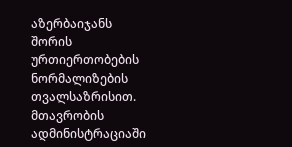აზერბაიჯანს შორის ურთიერთობების ნორმალიზების თვალსაზრისით. მთავრობის ადმინისტრაციაში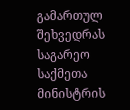გამართულ შეხვედრას საგარეო საქმეთა მინისტრის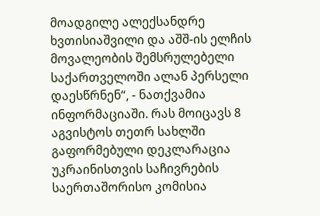მოადგილე ალექსანდრე ხვთისიაშვილი და აშშ-ის ელჩის მოვალეობის შემსრულებელი საქართველოში ალან პერსელი დაესწრნენ“, - ნათქვამია ინფორმაციაში. რას მოიცავს 8 აგვისტოს თეთრ სახლში გაფორმებული დეკლარაცია
უკრაინისთვის საჩივრების საერთაშორისო კომისია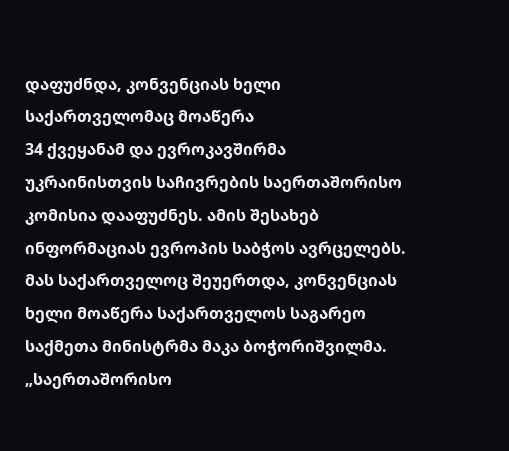დაფუძნდა, კონვენციას ხელი საქართველომაც მოაწერა
34 ქვეყანამ და ევროკავშირმა უკრაინისთვის საჩივრების საერთაშორისო კომისია დააფუძნეს. ამის შესახებ ინფორმაციას ევროპის საბჭოს ავრცელებს. მას საქართველოც შეუერთდა, კონვენციას ხელი მოაწერა საქართველოს საგარეო საქმეთა მინისტრმა მაკა ბოჭორიშვილმა. „საერთაშორისო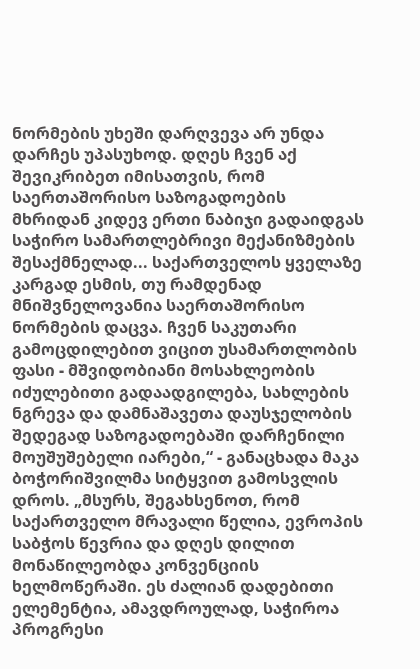ნორმების უხეში დარღვევა არ უნდა დარჩეს უპასუხოდ. დღეს ჩვენ აქ შევიკრიბეთ იმისათვის, რომ საერთაშორისო საზოგადოების მხრიდან კიდევ ერთი ნაბიჯი გადაიდგას საჭირო სამართლებრივი მექანიზმების შესაქმნელად... საქართველოს ყველაზე კარგად ესმის, თუ რამდენად მნიშვნელოვანია საერთაშორისო ნორმების დაცვა. ჩვენ საკუთარი გამოცდილებით ვიცით უსამართლობის ფასი - მშვიდობიანი მოსახლეობის იძულებითი გადაადგილება, სახლების ნგრევა და დამნაშავეთა დაუსჯელობის შედეგად საზოგადოებაში დარჩენილი მოუშუშებელი იარები,“ - განაცხადა მაკა ბოჭორიშვილმა სიტყვით გამოსვლის დროს. „მსურს, შეგახსენოთ, რომ საქართველო მრავალი წელია, ევროპის საბჭოს წევრია და დღეს დილით მონაწილეობდა კონვენციის ხელმოწერაში. ეს ძალიან დადებითი ელემენტია, ამავდროულად, საჭიროა პროგრესი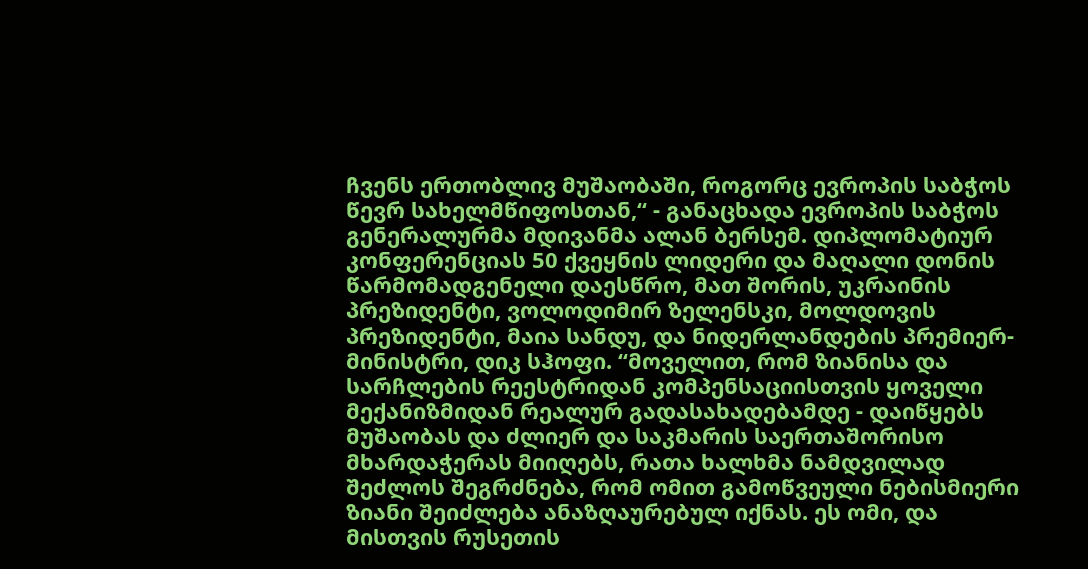ჩვენს ერთობლივ მუშაობაში, როგორც ევროპის საბჭოს წევრ სახელმწიფოსთან,“ - განაცხადა ევროპის საბჭოს გენერალურმა მდივანმა ალან ბერსემ. დიპლომატიურ კონფერენციას 50 ქვეყნის ლიდერი და მაღალი დონის წარმომადგენელი დაესწრო, მათ შორის, უკრაინის პრეზიდენტი, ვოლოდიმირ ზელენსკი, მოლდოვის პრეზიდენტი, მაია სანდუ, და ნიდერლანდების პრემიერ-მინისტრი, დიკ სჰოფი. “მოველით, რომ ზიანისა და სარჩლების რეესტრიდან კომპენსაციისთვის ყოველი მექანიზმიდან რეალურ გადასახადებამდე - დაიწყებს მუშაობას და ძლიერ და საკმარის საერთაშორისო მხარდაჭერას მიიღებს, რათა ხალხმა ნამდვილად შეძლოს შეგრძნება, რომ ომით გამოწვეული ნებისმიერი ზიანი შეიძლება ანაზღაურებულ იქნას. ეს ომი, და მისთვის რუსეთის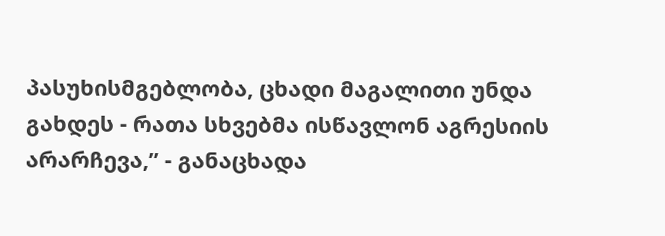პასუხისმგებლობა, ცხადი მაგალითი უნდა გახდეს - რათა სხვებმა ისწავლონ აგრესიის არარჩევა,” - განაცხადა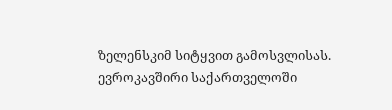ზელენსკიმ სიტყვით გამოსვლისას.
ევროკავშირი საქართველოში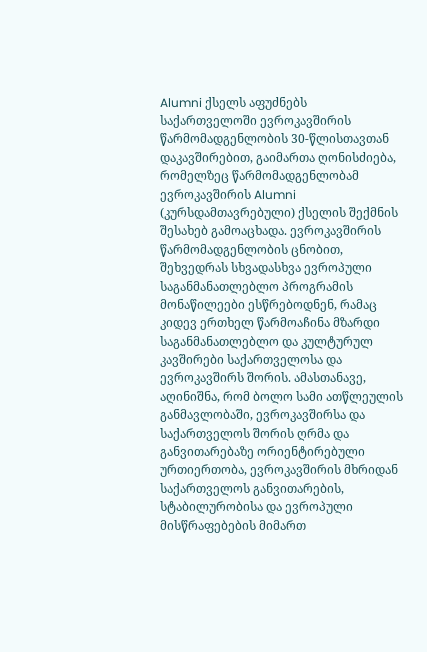Alumni ქსელს აფუძნებს
საქართველოში ევროკავშირის წარმომადგენლობის 30-წლისთავთან დაკავშირებით, გაიმართა ღონისძიება, რომელზეც წარმომადგენლობამ ევროკავშირის Alumni (კურსდამთავრებული) ქსელის შექმნის შესახებ გამოაცხადა. ევროკავშირის წარმომადგენლობის ცნობით, შეხვედრას სხვადასხვა ევროპული საგანმანათლებლო პროგრამის მონაწილეები ესწრებოდნენ, რამაც კიდევ ერთხელ წარმოაჩინა მზარდი საგანმანათლებლო და კულტურულ კავშირები საქართველოსა და ევროკავშირს შორის. ამასთანავე, აღინიშნა, რომ ბოლო სამი ათწლეულის განმავლობაში, ევროკავშირსა და საქართველოს შორის ღრმა და განვითარებაზე ორიენტირებული ურთიერთობა, ევროკავშირის მხრიდან საქართველოს განვითარების, სტაბილურობისა და ევროპული მისწრაფებების მიმართ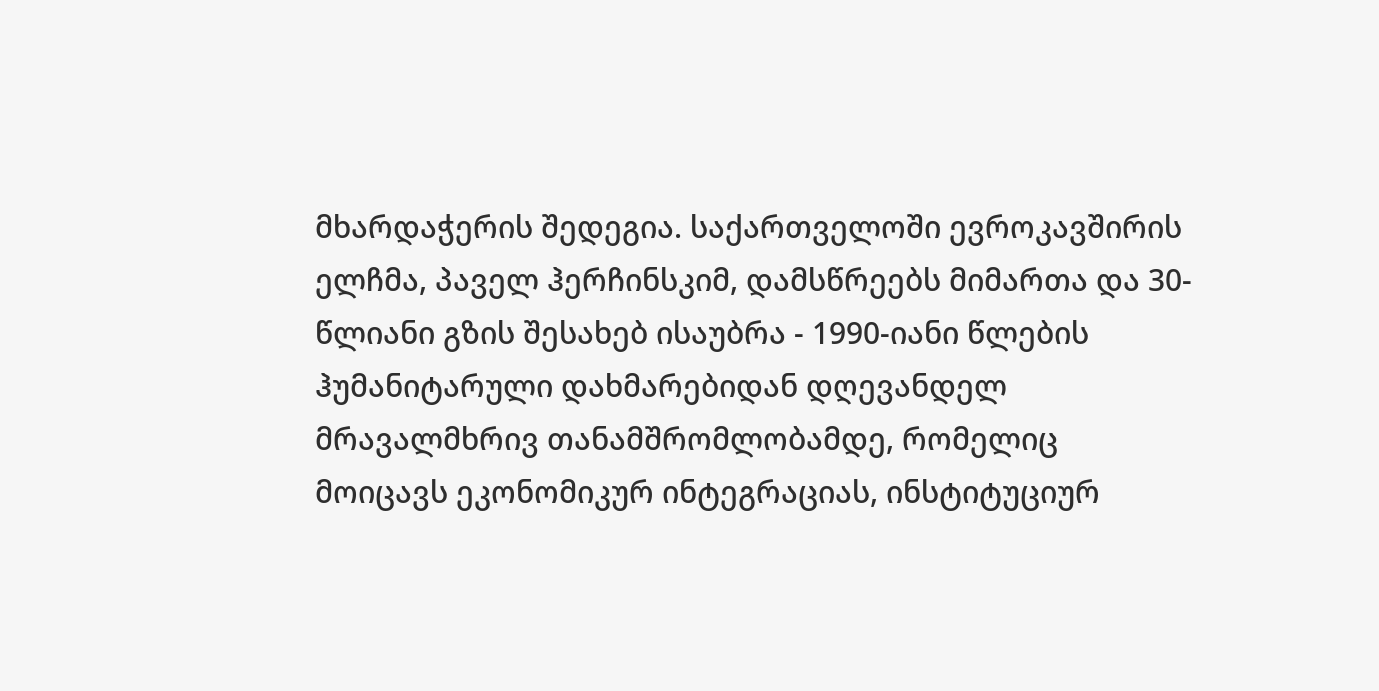მხარდაჭერის შედეგია. საქართველოში ევროკავშირის ელჩმა, პაველ ჰერჩინსკიმ, დამსწრეებს მიმართა და 30-წლიანი გზის შესახებ ისაუბრა - 1990-იანი წლების ჰუმანიტარული დახმარებიდან დღევანდელ მრავალმხრივ თანამშრომლობამდე, რომელიც მოიცავს ეკონომიკურ ინტეგრაციას, ინსტიტუციურ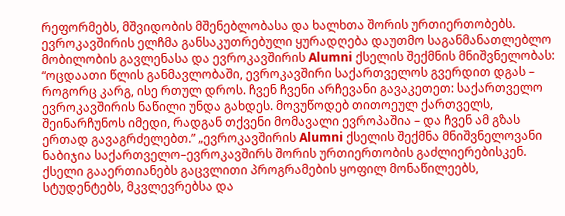რეფორმებს, მშვიდობის მშენებლობასა და ხალხთა შორის ურთიერთობებს. ევროკავშირის ელჩმა განსაკუთრებული ყურადღება დაუთმო საგანმანათლებლო მობილობის გავლენასა და ევროკავშირის Alumni ქსელის შექმნის მნიშვნელობას: “ოცდაათი წლის განმავლობაში, ევროკავშირი საქართველოს გვერდით დგას – როგორც კარგ, ისე რთულ დროს. ჩვენ ჩვენი არჩევანი გავაკეთეთ: საქართველო ევროკავშირის ნაწილი უნდა გახდეს. მოვუწოდებ თითოეულ ქართველს, შეინარჩუნოს იმედი, რადგან თქვენი მომავალი ევროპაშია – და ჩვენ ამ გზას ერთად გავაგრძელებთ.” „ევროკავშირის Alumni ქსელის შექმნა მნიშვნელოვანი ნაბიჯია საქართველო–ევროკავშირს შორის ურთიერთობის გაძლიერებისკენ. ქსელი გააერთიანებს გაცვლითი პროგრამების ყოფილ მონაწილეებს, სტუდენტებს, მკვლევრებსა და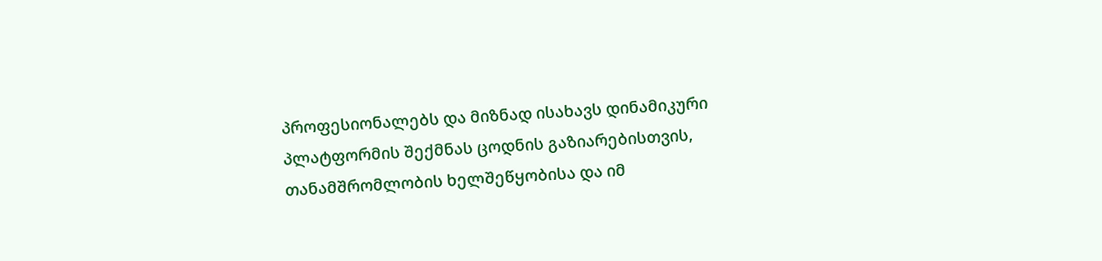პროფესიონალებს და მიზნად ისახავს დინამიკური პლატფორმის შექმნას ცოდნის გაზიარებისთვის, თანამშრომლობის ხელშეწყობისა და იმ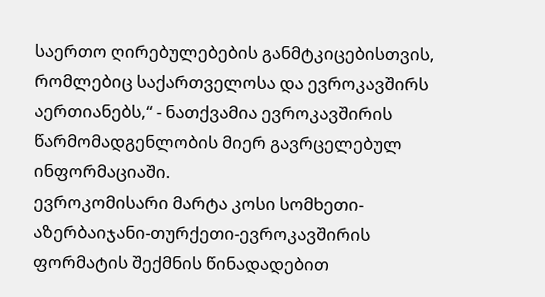საერთო ღირებულებების განმტკიცებისთვის, რომლებიც საქართველოსა და ევროკავშირს აერთიანებს,“ - ნათქვამია ევროკავშირის წარმომადგენლობის მიერ გავრცელებულ ინფორმაციაში.
ევროკომისარი მარტა კოსი სომხეთი-აზერბაიჯანი-თურქეთი-ევროკავშირის ფორმატის შექმნის წინადადებით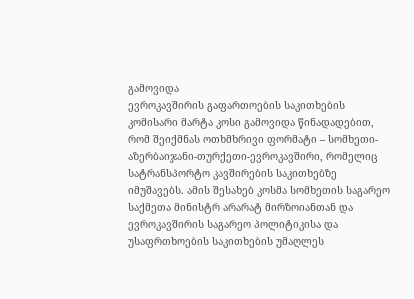გამოვიდა
ევროკავშირის გაფართოების საკითხების კომისარი მარტა კოსი გამოვიდა წინადადებით, რომ შეიქმნას ოთხმხრივი ფორმატი – სომხეთი-აზერბაიჯანი-თურქეთი-ევროკავშირი, რომელიც სატრანსპორტო კავშირების საკითხებზე იმუშავებს. ამის შესახებ კოსმა სომხეთის საგარეო საქმეთა მინისტრ არარატ მირზოიანთან და ევროკავშირის საგარეო პოლიტიკისა და უსაფრთხოების საკითხების უმაღლეს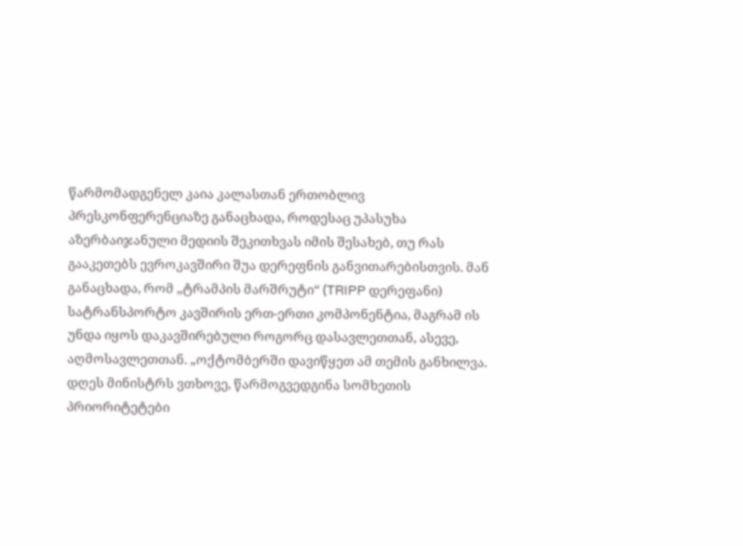წარმომადგენელ კაია კალასთან ერთობლივ პრესკონფერენციაზე განაცხადა, როდესაც უპასუხა აზერბაიჯანული მედიის შეკითხვას იმის შესახებ, თუ რას გააკეთებს ევროკავშირი შუა დერეფნის განვითარებისთვის. მან განაცხადა, რომ „ტრამპის მარშრუტი“ (TRIPP დერეფანი) სატრანსპორტო კავშირის ერთ-ერთი კომპონენტია, მაგრამ ის უნდა იყოს დაკავშირებული როგორც დასავლეთთან, ასევე, აღმოსავლეთთან. „ოქტომბერში დავიწყეთ ამ თემის განხილვა. დღეს მინისტრს ვთხოვე, წარმოგვედგინა სომხეთის პრიორიტეტები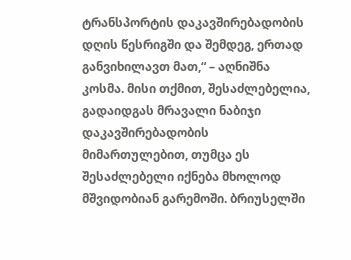ტრანსპორტის დაკავშირებადობის დღის წესრიგში და შემდეგ, ერთად განვიხილავთ მათ,“ – აღნიშნა კოსმა. მისი თქმით, შესაძლებელია, გადაიდგას მრავალი ნაბიჯი დაკავშირებადობის მიმართულებით, თუმცა ეს შესაძლებელი იქნება მხოლოდ მშვიდობიან გარემოში. ბრიუსელში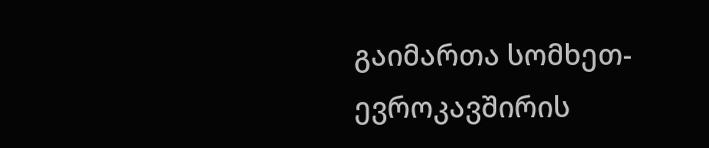გაიმართა სომხეთ-ევროკავშირის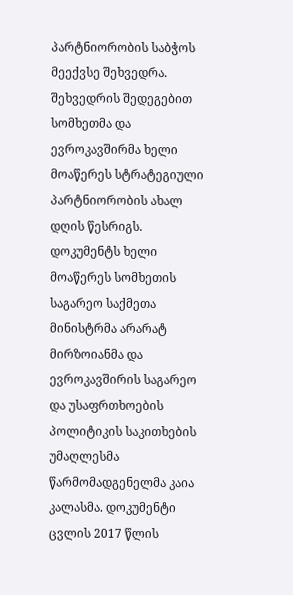პარტნიორობის საბჭოს მეექვსე შეხვედრა. შეხვედრის შედეგებით სომხეთმა და ევროკავშირმა ხელი მოაწერეს სტრატეგიული პარტნიორობის ახალ დღის წესრიგს. დოკუმენტს ხელი მოაწერეს სომხეთის საგარეო საქმეთა მინისტრმა არარატ მირზოიანმა და ევროკავშირის საგარეო და უსაფრთხოების პოლიტიკის საკითხების უმაღლესმა წარმომადგენელმა კაია კალასმა. დოკუმენტი ცვლის 2017 წლის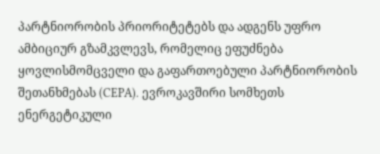პარტნიორობის პრიორიტეტებს და ადგენს უფრო ამბიციურ გზამკვლევს, რომელიც ეფუძნება ყოვლისმომცველი და გაფართოებული პარტნიორობის შეთანხმებას (CEPA). ევროკავშირი სომხეთს ენერგეტიკული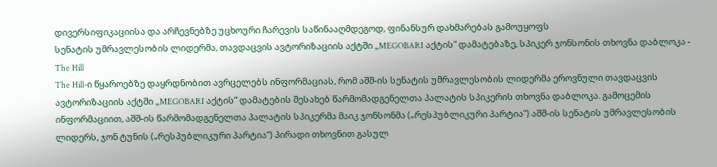დივერსიფიკაციისა და არჩევნებზე უცხოური ჩარევის საწინააღმდეგოდ, ფინანსურ დახმარებას გამოუყოფს
სენატის უმრავლესობის ლიდერმა, თავდაცვის ავტორიზაციის აქტში „MEGOBARI აქტის“ დამატებაზე, სპიკერ ჯონსონის თხოვნა დაბლოკა - The Hill
The Hill-ი წყაროებზე დაყრდნობით ავრცელებს ინფორმაციას, რომ აშშ-ის სენატის უმრავლესობის ლიდერმა ეროვნული თავდაცვის ავტორიზაციის აქტში „MEGOBARI აქტის“ დამატების შესახებ წარმომადგენელთა პალატის სპიკერის თხოვნა დაბლოკა. გამოცემის ინფორმაციით, აშშ-ის წარმომადგენელთა პალატის სპიკერმა მაიკ ჯონსონმა („რესპუბლიკური პარტია“) აშშ-ის სენატის უმრავლესობის ლიდერს, ჯონ ტუნის („რესპუბლიკური პარტია“) პირადი თხოვნით გასულ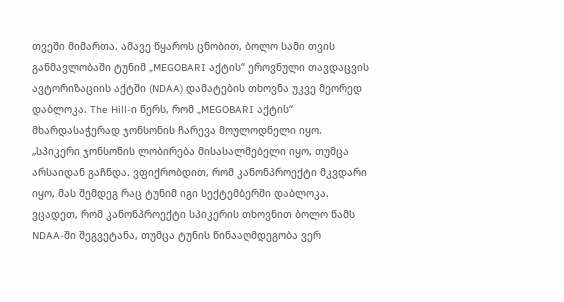თვეში მიმართა. ამავე წყაროს ცნობით, ბოლო სამი თვის განმავლობაში ტუნიმ „MEGOBARI აქტის“ ეროვნული თავდაცვის ავტორიზაციის აქტში (NDAA) დამატების თხოვნა უკვე მეორედ დაბლოკა. The Hill-ი წერს, რომ „MEGOBARI აქტის“ მხარდასაჭერად ჯონსონის ჩარევა მოულოდნელი იყო. „სპიკერი ჯონსონის ლობირება მისასალმებელი იყო, თუმცა არსაიდან გაჩნდა. ვფიქრობდით, რომ კანონპროექტი მკვდარი იყო, მას შემდეგ რაც ტუნიმ იგი სექტემბერში დაბლოკა. ვცადეთ, რომ კანონპროექტი სპიკერის თხოვნით ბოლო წამს NDAA-ში შეგვეტანა, თუმცა ტუნის წინააღმდეგობა ვერ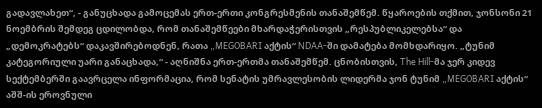გადავლახეთ“, - განუცხადა გამოცემას ერთ-ერთი კონგრესმენის თანაშემწემ. წყაროების თქმით, ჯონსონი 21 ნოემბრის შემდეგ ცდილობდა, რომ თანაშემწეები მხარდაჭერისთვის „რესპუბლიკელებსა“ და „დემოკრატებს“ დაკავშირებოდნენ, რათა „MEGOBARI აქტის“ NDAA-ში დამატება მომხდარიყო. „ტუნიმ კატეგორიული უარი განაცხადა,“ - აღნიშნა ერთ-ერთმა თანაშემწემ. ცნობისთვის, The Hill-მა ჯერ კიდევ სექტემბერში გაავრცელა ინფორმაცია, რომ სენატის უმრავლესობის ლიდერმა ჯონ ტუნიმ „MEGOBARI აქტის“ აშშ-ის ეროვნული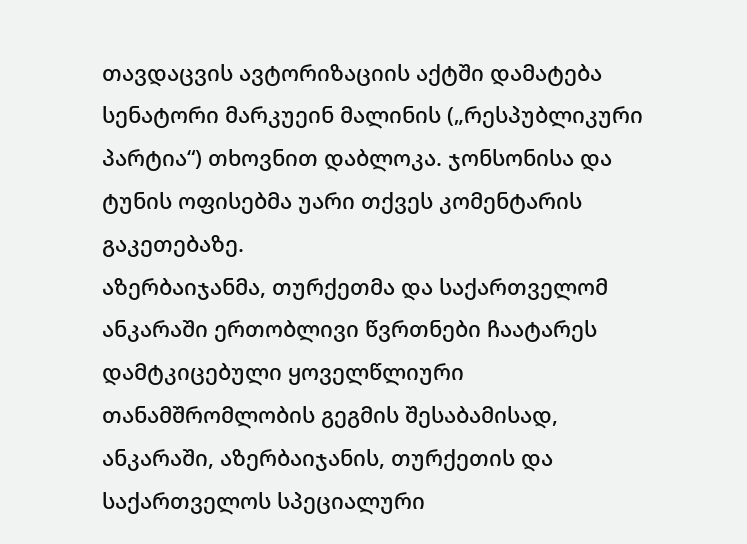თავდაცვის ავტორიზაციის აქტში დამატება სენატორი მარკუეინ მალინის („რესპუბლიკური პარტია“) თხოვნით დაბლოკა. ჯონსონისა და ტუნის ოფისებმა უარი თქვეს კომენტარის გაკეთებაზე.
აზერბაიჯანმა, თურქეთმა და საქართველომ ანკარაში ერთობლივი წვრთნები ჩაატარეს
დამტკიცებული ყოველწლიური თანამშრომლობის გეგმის შესაბამისად, ანკარაში, აზერბაიჯანის, თურქეთის და საქართველოს სპეციალური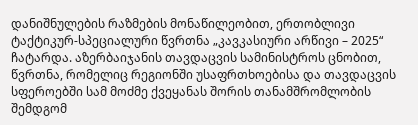დანიშნულების რაზმების მონაწილეობით, ერთობლივი ტაქტიკურ-სპეციალური წვრთნა „კავკასიური არწივი – 2025“ ჩატარდა. აზერბაიჯანის თავდაცვის სამინისტროს ცნობით, წვრთნა, რომელიც რეგიონში უსაფრთხოებისა და თავდაცვის სფეროებში სამ მოძმე ქვეყანას შორის თანამშრომლობის შემდგომ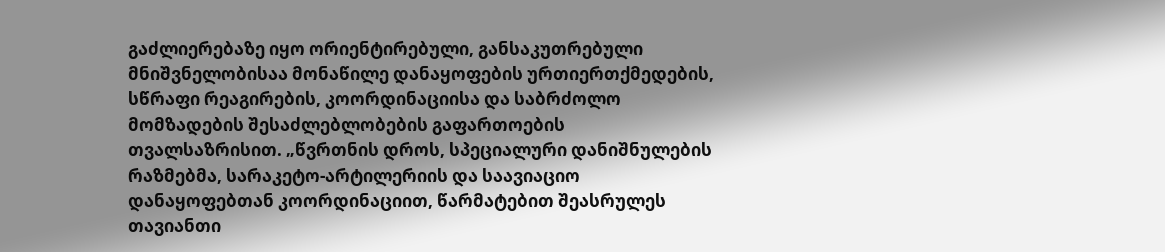გაძლიერებაზე იყო ორიენტირებული, განსაკუთრებული მნიშვნელობისაა მონაწილე დანაყოფების ურთიერთქმედების, სწრაფი რეაგირების, კოორდინაციისა და საბრძოლო მომზადების შესაძლებლობების გაფართოების თვალსაზრისით. „წვრთნის დროს, სპეციალური დანიშნულების რაზმებმა, სარაკეტო-არტილერიის და საავიაციო დანაყოფებთან კოორდინაციით, წარმატებით შეასრულეს თავიანთი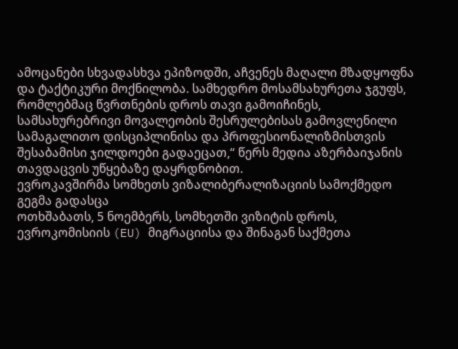ამოცანები სხვადასხვა ეპიზოდში, აჩვენეს მაღალი მზადყოფნა და ტაქტიკური მოქნილობა. სამხედრო მოსამსახურეთა ჯგუფს, რომლებმაც წვრთნების დროს თავი გამოიჩინეს, სამსახურებრივი მოვალეობის შესრულებისას გამოვლენილი სამაგალითო დისციპლინისა და პროფესიონალიზმისთვის შესაბამისი ჯილდოები გადაეცათ,“ წერს მედია აზერბაიჯანის თავდაცვის უწყებაზე დაყრდნობით.
ევროკავშირმა სომხეთს ვიზალიბერალიზაციის სამოქმედო გეგმა გადასცა
ოთხშაბათს, 5 ნოემბერს, სომხეთში ვიზიტის დროს, ევროკომისიის (EU) მიგრაციისა და შინაგან საქმეთა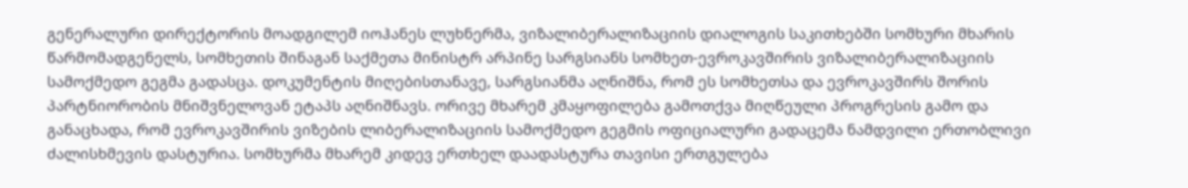გენერალური დირექტორის მოადგილემ იოჰანეს ლუხნერმა, ვიზალიბერალიზაციის დიალოგის საკითხებში სომხური მხარის წარმომადგენელს, სომხეთის შინაგან საქმეთა მინისტრ არპინე სარგსიანს სომხეთ-ევროკავშირის ვიზალიბერალიზაციის სამოქმედო გეგმა გადასცა. დოკუმენტის მიღებისთანავე, სარგსიანმა აღნიშნა, რომ ეს სომხეთსა და ევროკავშირს შორის პარტნიორობის მნიშვნელოვან ეტაპს აღნიშნავს. ორივე მხარემ კმაყოფილება გამოთქვა მიღწეული პროგრესის გამო და განაცხადა, რომ ევროკავშირის ვიზების ლიბერალიზაციის სამოქმედო გეგმის ოფიციალური გადაცემა ნამდვილი ერთობლივი ძალისხმევის დასტურია. სომხურმა მხარემ კიდევ ერთხელ დაადასტურა თავისი ერთგულება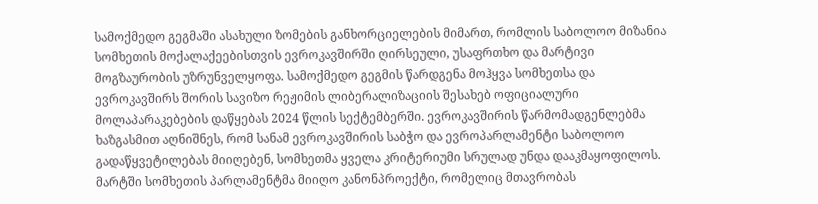სამოქმედო გეგმაში ასახული ზომების განხორციელების მიმართ, რომლის საბოლოო მიზანია სომხეთის მოქალაქეებისთვის ევროკავშირში ღირსეული, უსაფრთხო და მარტივი მოგზაურობის უზრუნველყოფა. სამოქმედო გეგმის წარდგენა მოჰყვა სომხეთსა და ევროკავშირს შორის სავიზო რეჟიმის ლიბერალიზაციის შესახებ ოფიციალური მოლაპარაკებების დაწყებას 2024 წლის სექტემბერში. ევროკავშირის წარმომადგენლებმა ხაზგასმით აღნიშნეს, რომ სანამ ევროკავშირის საბჭო და ევროპარლამენტი საბოლოო გადაწყვეტილებას მიიღებენ, სომხეთმა ყველა კრიტერიუმი სრულად უნდა დააკმაყოფილოს. მარტში სომხეთის პარლამენტმა მიიღო კანონპროექტი, რომელიც მთავრობას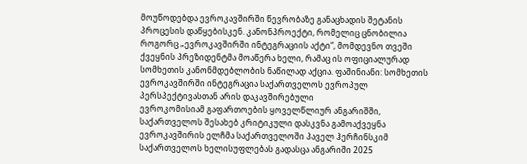მოუწოდებდა ევროკავშირში წევრობაზე განაცხადის შეტანის პროცესის დაწყებისკენ. კანონპროექტი, რომელიც ცნობილია როგორც „ევროკავშირში ინტეგრაციის აქტი“, მომდევნო თვეში ქვეყნის პრეზიდენტმა მოაწერა ხელი, რამაც ის ოფიციალურად სომხეთის კანონმდებლობის ნაწილად აქცია. ფაშინიანი: სომხეთის ევროკავშირში ინტეგრაცია საქართველოს ევროპულ პერსპექტივასთან არის დაკავშირებული
ევროკომისიამ გაფართოების ყოველწლიურ ანგარიშში, საქართველოს შესახებ კრიტიკული დასკვნა გამოაქვეყნა
ევროკავშირის ელჩმა საქართველოში პაველ ჰერჩინსკიმ საქართველოს ხელისუფლებას გადასცა ანგარიში 2025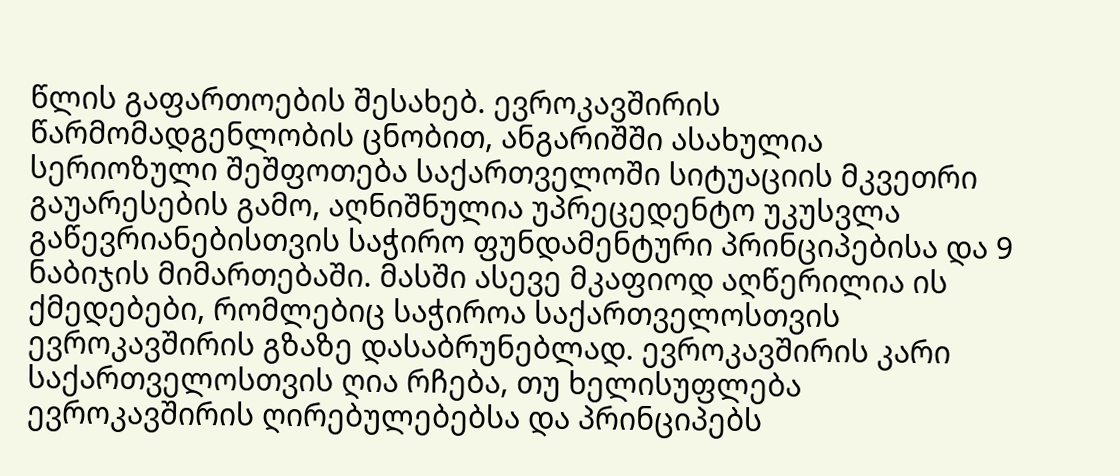წლის გაფართოების შესახებ. ევროკავშირის წარმომადგენლობის ცნობით, ანგარიშში ასახულია სერიოზული შეშფოთება საქართველოში სიტუაციის მკვეთრი გაუარესების გამო, აღნიშნულია უპრეცედენტო უკუსვლა გაწევრიანებისთვის საჭირო ფუნდამენტური პრინციპებისა და 9 ნაბიჯის მიმართებაში. მასში ასევე მკაფიოდ აღწერილია ის ქმედებები, რომლებიც საჭიროა საქართველოსთვის ევროკავშირის გზაზე დასაბრუნებლად. ევროკავშირის კარი საქართველოსთვის ღია რჩება, თუ ხელისუფლება ევროკავშირის ღირებულებებსა და პრინციპებს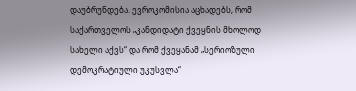დაუბრუნდება. ევროკომისია აცხადებს, რომ საქართველოს „კანდიდატი ქვეყნის მხოლოდ სახელი აქვს“ და რომ ქვეყანამ „სერიოზული დემოკრატიული უკუსვლა“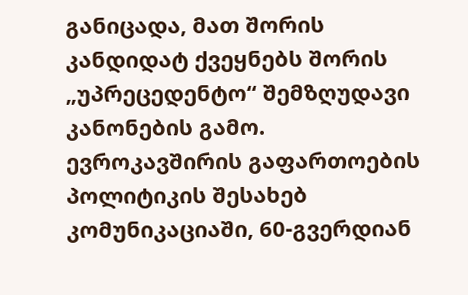განიცადა, მათ შორის კანდიდატ ქვეყნებს შორის „უპრეცედენტო“ შემზღუდავი კანონების გამო. ევროკავშირის გაფართოების პოლიტიკის შესახებ კომუნიკაციაში, 60-გვერდიან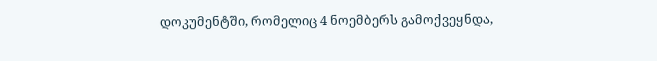დოკუმენტში, რომელიც 4 ნოემბერს გამოქვეყნდა,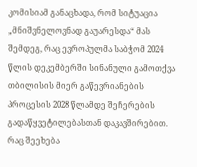კომისიამ განაცხადა, რომ სიტუაცია „მნიშვნელოვნად გაუარესდა“ მას შემდეგ, რაც ევროპულმა საბჭომ 2024 წლის დეკემბერში სინანული გამოთქვა თბილისის მიერ გაწევრიანების პროცესის 2028 წლამდე შეჩერების გადაწყვეტილებასთან დაკავშირებით. რაც შეეხება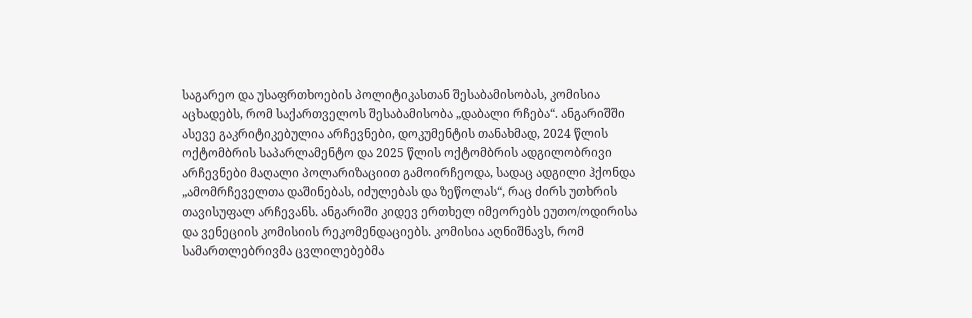საგარეო და უსაფრთხოების პოლიტიკასთან შესაბამისობას, კომისია აცხადებს, რომ საქართველოს შესაბამისობა „დაბალი რჩება“. ანგარიშში ასევე გაკრიტიკებულია არჩევნები, დოკუმენტის თანახმად, 2024 წლის ოქტომბრის საპარლამენტო და 2025 წლის ოქტომბრის ადგილობრივი არჩევნები მაღალი პოლარიზაციით გამოირჩეოდა, სადაც ადგილი ჰქონდა „ამომრჩეველთა დაშინებას, იძულებას და ზეწოლას“, რაც ძირს უთხრის თავისუფალ არჩევანს. ანგარიში კიდევ ერთხელ იმეორებს ეუთო/ოდირისა და ვენეციის კომისიის რეკომენდაციებს. კომისია აღნიშნავს, რომ სამართლებრივმა ცვლილებებმა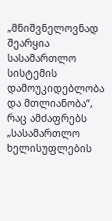„მნიშვნელოვნად შეარყია სასამართლო სისტემის დამოუკიდებლობა და მთლიანობა“, რაც ამძაფრებს „სასამართლო ხელისუფლების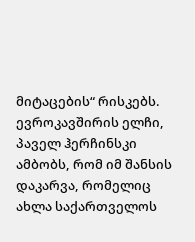მიტაცების“ რისკებს. ევროკავშირის ელჩი, პაველ ჰერჩინსკი ამბობს, რომ იმ შანსის დაკარვა, რომელიც ახლა საქართველოს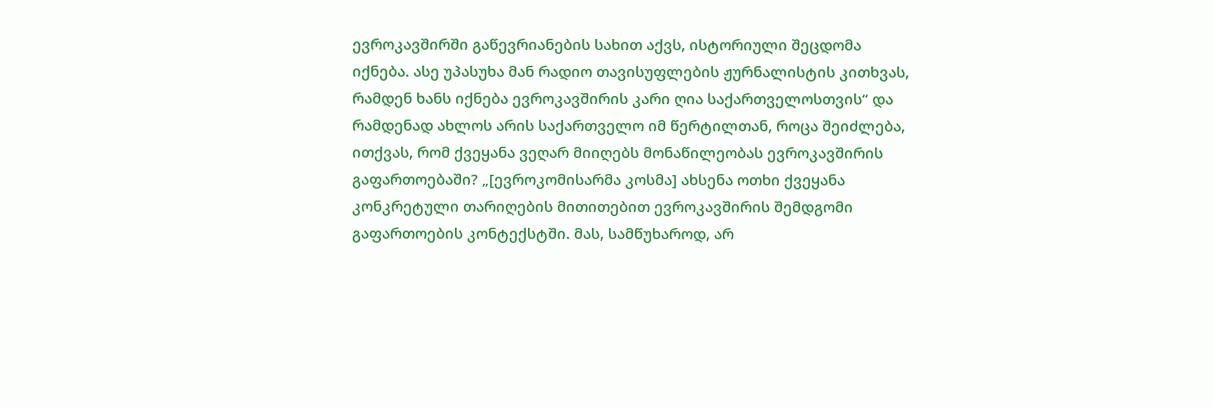ევროკავშირში გაწევრიანების სახით აქვს, ისტორიული შეცდომა იქნება. ასე უპასუხა მან რადიო თავისუფლების ჟურნალისტის კითხვას, რამდენ ხანს იქნება ევროკავშირის კარი ღია საქართველოსთვის“ და რამდენად ახლოს არის საქართველო იმ წერტილთან, როცა შეიძლება, ითქვას, რომ ქვეყანა ვეღარ მიიღებს მონაწილეობას ევროკავშირის გაფართოებაში? „[ევროკომისარმა კოსმა] ახსენა ოთხი ქვეყანა კონკრეტული თარიღების მითითებით ევროკავშირის შემდგომი გაფართოების კონტექსტში. მას, სამწუხაროდ, არ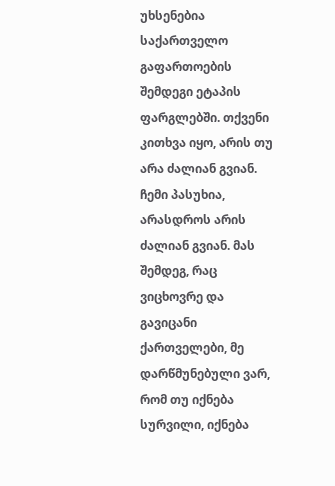უხსენებია საქართველო გაფართოების შემდეგი ეტაპის ფარგლებში. თქვენი კითხვა იყო, არის თუ არა ძალიან გვიან. ჩემი პასუხია, არასდროს არის ძალიან გვიან. მას შემდეგ, რაც ვიცხოვრე და გავიცანი ქართველები, მე დარწმუნებული ვარ, რომ თუ იქნება სურვილი, იქნება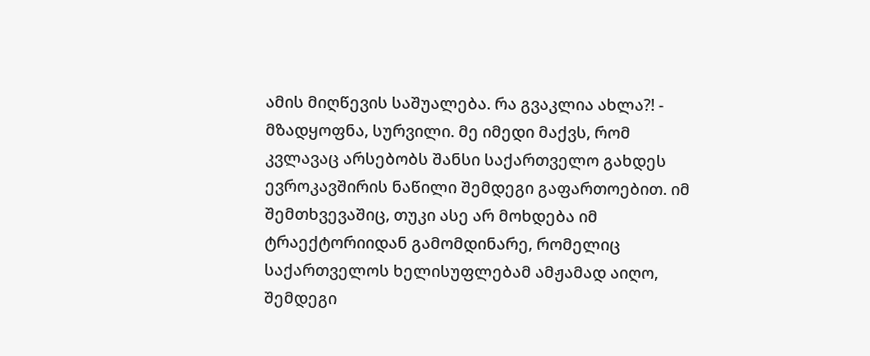ამის მიღწევის საშუალება. რა გვაკლია ახლა?! - მზადყოფნა, სურვილი. მე იმედი მაქვს, რომ კვლავაც არსებობს შანსი საქართველო გახდეს ევროკავშირის ნაწილი შემდეგი გაფართოებით. იმ შემთხვევაშიც, თუკი ასე არ მოხდება იმ ტრაექტორიიდან გამომდინარე, რომელიც საქართველოს ხელისუფლებამ ამჟამად აიღო, შემდეგი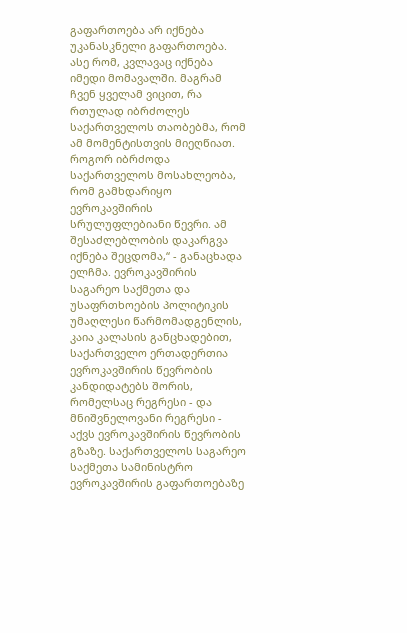გაფართოება არ იქნება უკანასკნელი გაფართოება. ასე რომ, კვლავაც იქნება იმედი მომავალში. მაგრამ ჩვენ ყველამ ვიცით, რა რთულად იბრძოლეს საქართველოს თაობებმა, რომ ამ მომენტისთვის მიეღწიათ. როგორ იბრძოდა საქართველოს მოსახლეობა, რომ გამხდარიყო ევროკავშირის სრულუფლებიანი წევრი. ამ შესაძლებლობის დაკარგვა იქნება შეცდომა,“ - განაცხადა ელჩმა. ევროკავშირის საგარეო საქმეთა და უსაფრთხოების პოლიტიკის უმაღლესი წარმომადგენლის, კაია კალასის განცხადებით, საქართველო ერთადერთია ევროკავშირის წევრობის კანდიდატებს შორის, რომელსაც რეგრესი - და მნიშვნელოვანი რეგრესი - აქვს ევროკავშირის წევრობის გზაზე. საქართველოს საგარეო საქმეთა სამინისტრო ევროკავშირის გაფართოებაზე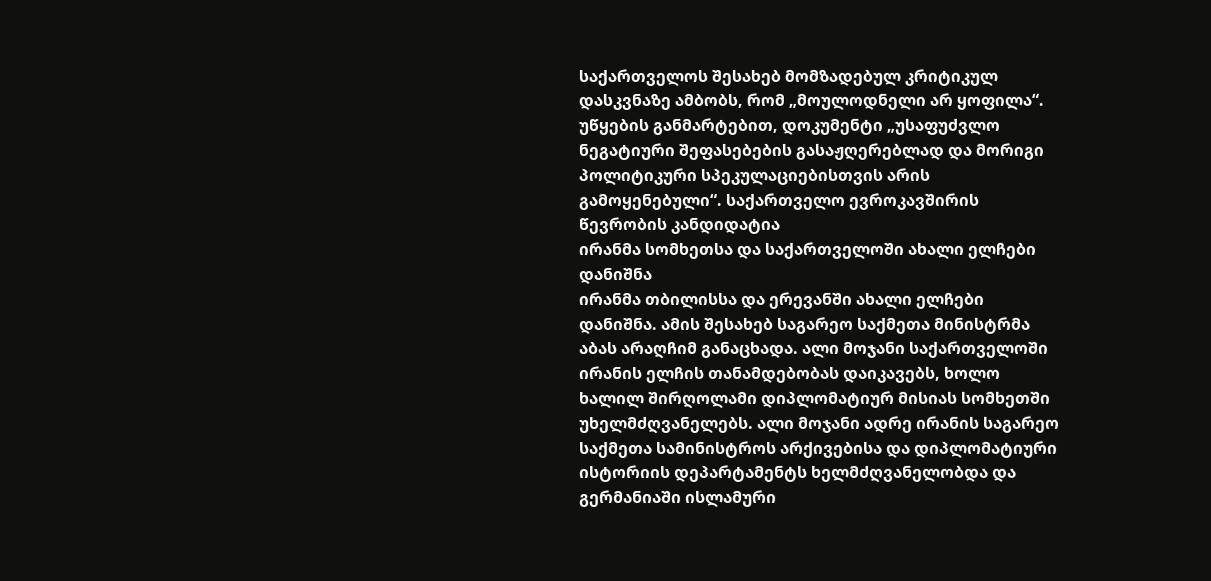საქართველოს შესახებ მომზადებულ კრიტიკულ დასკვნაზე ამბობს, რომ „მოულოდნელი არ ყოფილა“. უწყების განმარტებით, დოკუმენტი „უსაფუძვლო ნეგატიური შეფასებების გასაჟღერებლად და მორიგი პოლიტიკური სპეკულაციებისთვის არის გამოყენებული“. საქართველო ევროკავშირის წევრობის კანდიდატია
ირანმა სომხეთსა და საქართველოში ახალი ელჩები დანიშნა
ირანმა თბილისსა და ერევანში ახალი ელჩები დანიშნა. ამის შესახებ საგარეო საქმეთა მინისტრმა აბას არაღჩიმ განაცხადა. ალი მოჯანი საქართველოში ირანის ელჩის თანამდებობას დაიკავებს, ხოლო ხალილ შირღოლამი დიპლომატიურ მისიას სომხეთში უხელმძღვანელებს. ალი მოჯანი ადრე ირანის საგარეო საქმეთა სამინისტროს არქივებისა და დიპლომატიური ისტორიის დეპარტამენტს ხელმძღვანელობდა და გერმანიაში ისლამური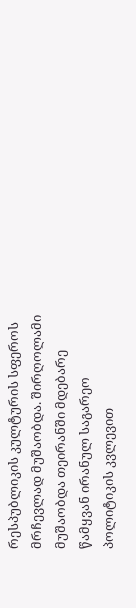რესპუბლიკის კულტურის სფეროს მრჩევლად მუშაობდა. შირღოლამი მუშაობდა თეირანში მდებარე წამყვან ირანულ საგარეო პოლიტიკის კვლევით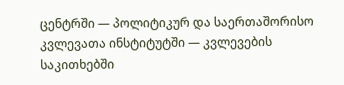ცენტრში — პოლიტიკურ და საერთაშორისო კვლევათა ინსტიტუტში — კვლევების საკითხებში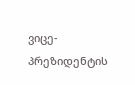ვიცე-პრეზიდენტის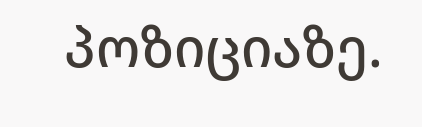პოზიციაზე.